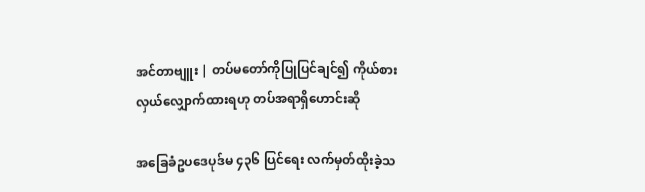အင်တာဗျူး | တပ်မတော်ကိုပြုပြင်ချင်၍ ကိုယ်စားလှယ်လျှောက်ထားရဟု တပ်အရာရှိဟောင်းဆို

အခြေခံဥပဒေပုဒ်မ ၄၃၆ ပြင်ရေး လက်မှတ်ထိုးခဲ့သ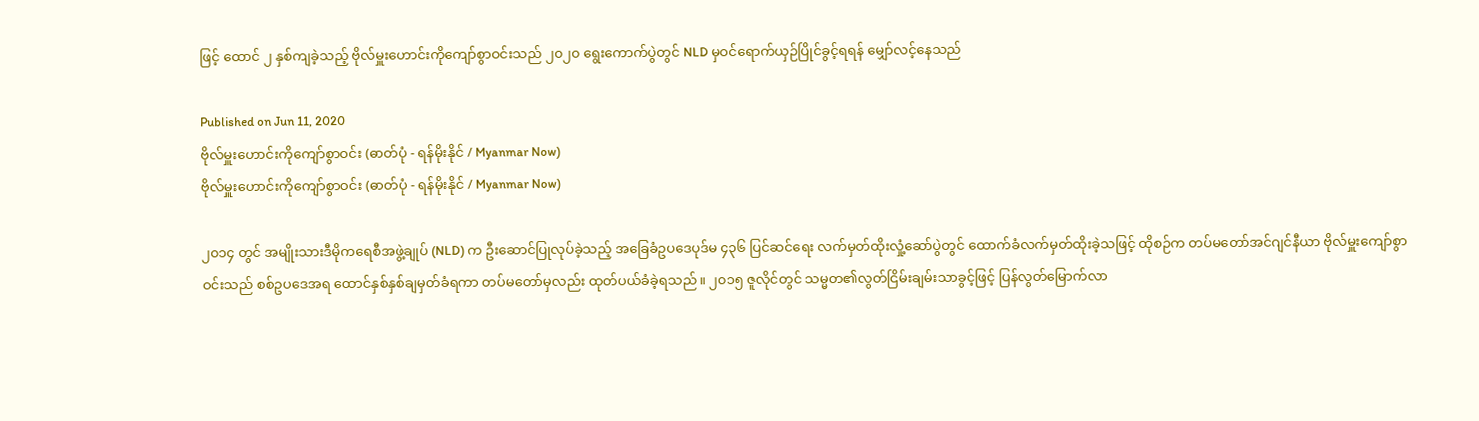ဖြင့် ထောင် ၂ နှစ်ကျခဲ့သည့် ဗိုလ်မှူးဟောင်းကိုကျော်စွာဝင်းသည် ၂၀၂၀ ရွေးကောက်ပွဲတွင် NLD မှဝင်ရောက်ယှဉ်ပြိုင်ခွင့်ရရန် မျှော်လင့်နေသည်

Published on Jun 11, 2020
ဗိုလ်မှူးဟောင်းကိုကျော်စွာဝင်း (ဓာတ်ပုံ - ရန်မိုးနိုင် / Myanmar Now)
ဗိုလ်မှူးဟောင်းကိုကျော်စွာဝင်း (ဓာတ်ပုံ - ရန်မိုးနိုင် / Myanmar Now)

၂၀၁၄ တွင် အမျိုးသားဒီမိုကရေစီအဖွဲ့ချုပ် (NLD) က ဦးဆောင်ပြုလုပ်ခဲ့သည့် အခြေခံဥပဒေပုဒ်မ ၄၃၆ ပြင်ဆင်ရေး လက်မှတ်ထိုးလှုံ့ဆော်ပွဲတွင် ထောက်ခံလက်မှတ်ထိုးခဲ့သဖြင့် ထိုစဉ်က တပ်မတော်အင်ဂျင်နီယာ ဗိုလ်မှူးကျော်စွာဝင်းသည် စစ်ဥပဒေအရ ထောင်နှစ်နှစ်ချမှတ်ခံရကာ တပ်မတော်မှလည်း ထုတ်ပယ်ခံခဲ့ရသည်။ ၂၀၁၅ ဇူလိုင်တွင် သမ္မတ၏လွတ်ငြိမ်းချမ်းသာခွင့်ဖြင့် ပြန်လွတ်မြောက်လာ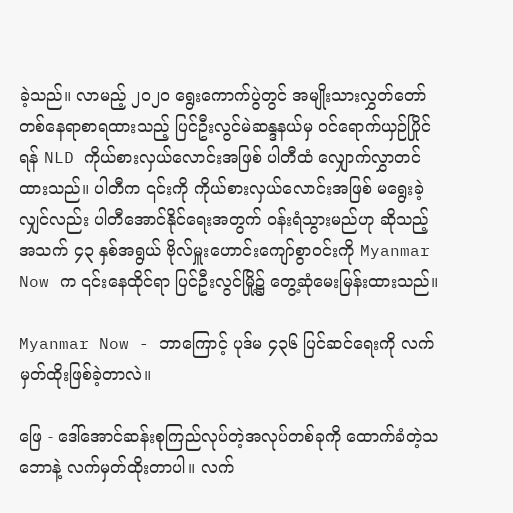ခဲ့သည်။ လာမည့် ၂၀၂၀ ရွေးကောက်ပွဲတွင် အမျိုးသားလွှတ်တော်တစ်နေရာစာရထားသည့် ပြင်ဦးလွင်မဲဆန္ဒနယ်မှ ဝင်ရောက်ယှဉ်ပြိုင်ရန် NLD ကိုယ်စားလှယ်လောင်းအဖြစ် ပါတီထံ လျှောက်လွှာတင်ထားသည်။ ပါတီက ၎င်းကို ကိုယ်စားလှယ်လောင်းအဖြစ် မရွေးခဲ့လျှင်လည်း ပါတီအောင်နိုင်ရေးအတွက် ဝန်းရံသွားမည်ဟု ဆိုသည့် အသက် ၄၃ နှစ်အရွယ် ဗိုလ်မှူးဟောင်းကျော်စွာဝင်းကို Myanmar Now က ၎င်းနေထိုင်ရာ ပြင်ဦးလွင်မြို့၌ တွေ့ဆုံမေးမြန်းထားသည်။

Myanmar Now - ဘာကြောင့် ပုဒ်မ ၄၃၆ ပြင်ဆင်ရေးကို လက်မှတ်ထိုးဖြစ်ခဲ့တာလဲ။

ဖြေ - ဒေါ်အောင်ဆန်းစုကြည်လုပ်တဲ့အလုပ်တစ်ခုကို ထောက်ခံတဲ့သဘောနဲ့ လက်မှတ်ထိုးတာပါ။ လက်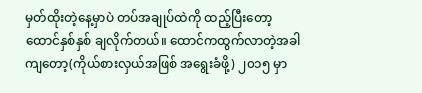မှတ်ထိုးတဲ့နေ့မှာပဲ တပ်အချုပ်ထဲကို ထည့်ပြီးတော့ ထောင်နှစ်နှစ် ချလိုက်တယ်။ ထောင်ကထွက်လာတဲ့အခါကျတော့(ကိုယ်စားလှယ်အဖြစ် အရွေးခံဖို့) ၂၀၁၅ မှာ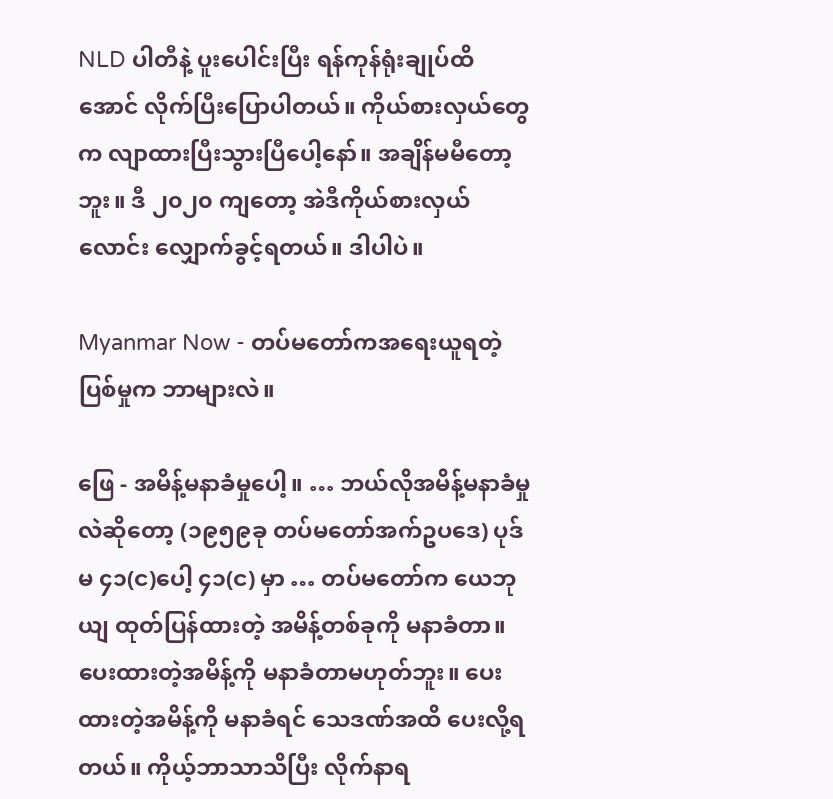NLD ပါတီနဲ့ ပူးပေါင်းပြီး ရန်ကုန်ရုံးချုပ်ထိအောင် လိုက်ပြီးပြောပါတယ်။ ကိုယ်စားလှယ်တွေက လျာထားပြီးသွားပြီပေါ့နော်။ အချိန်မမီတော့ဘူး။ ဒီ ၂၀၂၀ ကျတော့ အဲဒီကိုယ်စားလှယ်လောင်း လျှောက်ခွင့်ရတယ်။ ဒါပါပဲ။

Myanmar Now - တပ်မတော်ကအရေးယူရတဲ့ ပြစ်မှုက ဘာများလဲ။

ဖြေ - အမိန့်မနာခံမှုပေါ့။ … ဘယ်လိုအမိန့်မနာခံမှုလဲဆိုတော့ (၁၉၅၉ခု တပ်မတော်အက်ဥပဒေ) ပုဒ်မ ၄၁(င)ပေါ့ ၄၁(င) မှာ … တပ်မတော်က ယေဘုယျ ထုတ်ပြန်ထားတဲ့ အမိန့်တစ်ခုကို မနာခံတာ။ ပေးထားတဲ့အမိန့်ကို မနာခံတာမဟုတ်ဘူး။ ပေးထားတဲ့အမိန့်ကို မနာခံရင် သေဒဏ်အထိ ပေးလို့ရတယ်။ ကိုယ့်ဘာသာသိပြီး လိုက်နာရ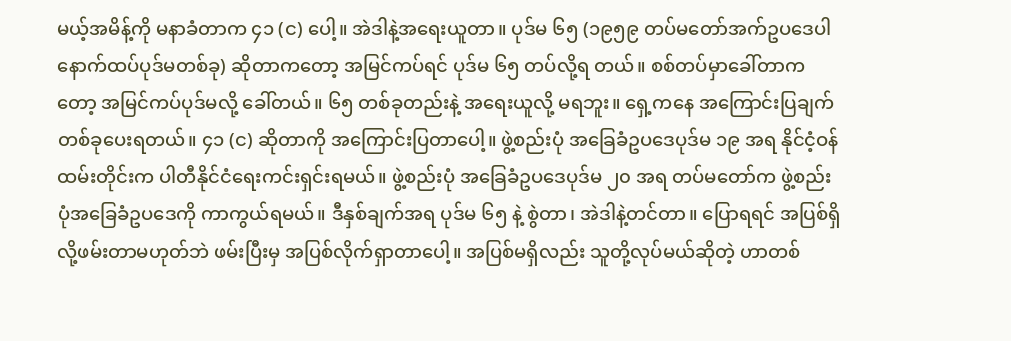မယ့်အမိန့်ကို မနာခံတာက ၄၁ (င) ပေါ့။ အဲဒါနဲ့အရေးယူတာ။ ပုဒ်မ ၆၅ (၁၉၅၉ တပ်မတော်အက်ဥပဒေပါ နောက်ထပ်ပုဒ်မတစ်ခု) ဆိုတာကတော့ အမြင်ကပ်ရင် ပုဒ်မ ၆၅ တပ်လို့ရ တယ်။ စစ်တပ်မှာခေါ်တာကတော့ အမြင်ကပ်ပုဒ်မလို့ ခေါ်တယ်။ ၆၅ တစ်ခုတည်းနဲ့ အရေးယူလို့ မရဘူး။ ရှေ့ကနေ အကြောင်းပြချက်တစ်ခုပေးရတယ်။ ၄၁ (င) ဆိုတာကို အကြောင်းပြတာပေါ့။ ဖွဲ့စည်းပုံ အခြေခံဥပဒေပုဒ်မ ၁၉ အရ နိုင်ငံ့ဝန်ထမ်းတိုင်းက ပါတီနိုင်ငံရေးကင်းရှင်းရမယ်။ ဖွဲ့စည်းပုံ အခြေခံဥပဒေပုဒ်မ ၂၀ အရ တပ်မတော်က ဖွဲ့စည်းပုံအခြေခံဥပဒေကို ကာကွယ်ရမယ်။ ဒီနှစ်ချက်အရ ပုဒ်မ ၆၅ နဲ့ စွဲတာ၊ အဲဒါနဲ့တင်တာ။ ပြောရရင် အပြစ်ရှိလို့ဖမ်းတာမဟုတ်ဘဲ ဖမ်းပြီးမှ အပြစ်လိုက်ရှာတာပေါ့။ အပြစ်မရှိလည်း သူတို့လုပ်မယ်ဆိုတဲ့ ဟာတစ်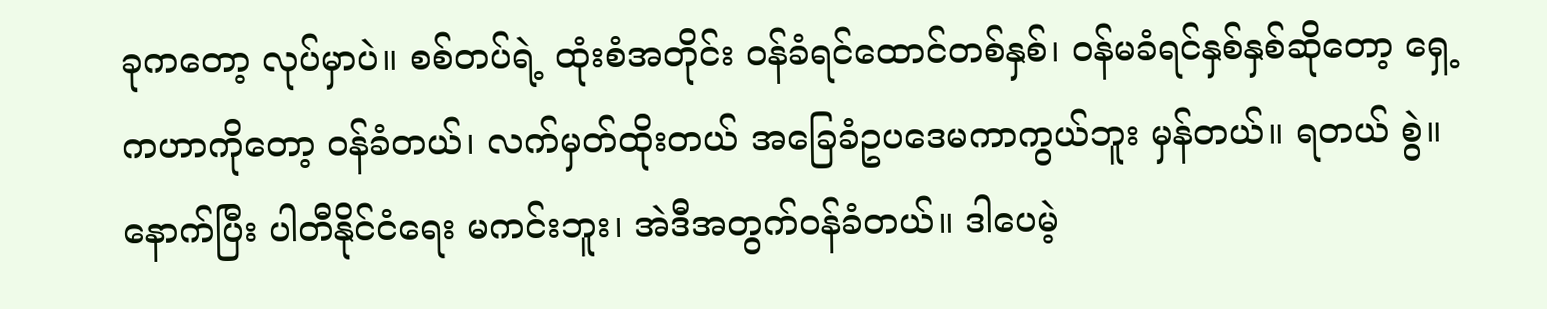ခုကတော့ လုပ်မှာပဲ။ စစ်တပ်ရဲ့ ထုံးစံအတိုင်း ဝန်ခံရင်ထောင်တစ်နှစ်၊ ဝန်မခံရင်နှစ်နှစ်ဆိုတော့ ရှေ့ကဟာကိုတော့ ဝန်ခံတယ်၊ လက်မှတ်ထိုးတယ် အခြေခံဥပဒေမကာကွယ်ဘူး မှန်တယ်။ ရတယ် စွဲ။ နောက်ပြီး ပါတီနိုင်ငံရေး မကင်းဘူး၊ အဲဒီအတွက်ဝန်ခံတယ်။ ဒါပေမဲ့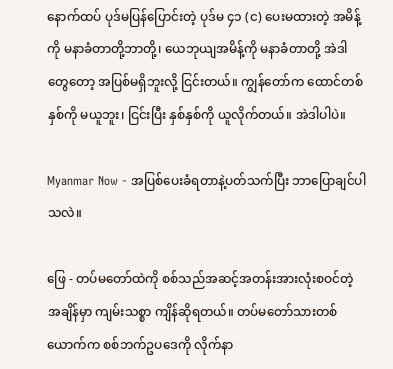နောက်ထပ် ပုဒ်မပြန်ပြောင်းတဲ့ ပုဒ်မ ၄၁ (င) ပေးမထားတဲ့ အမိန့်ကို မနာခံတာတို့ဘာတို့၊ ယေဘုယျအမိန့်ကို မနာခံတာတို့ အဲဒါတွေတော့ အပြစ်မရှိဘူးလို့ ငြင်းတယ်။ ကျွန်တော်က ထောင်တစ်နှစ်ကို မယူဘူး၊ ငြင်းပြီး နှစ်နှစ်ကို ယူလိုက်တယ်။ အဲဒါပါပဲ။

Myanmar Now - အပြစ်ပေးခံရတာနဲ့ပတ်သက်ပြီး ဘာပြောချင်ပါသလဲ။

ဖြေ - တပ်မတော်ထဲကို စစ်သည်အဆင့်အတန်းအားလုံးစဝင်တဲ့အချိန်မှာ ကျမ်းသစ္စာ ကျိန်ဆိုရတယ်။ တပ်မတော်သားတစ်ယောက်က စစ်ဘက်ဥပဒေကို လိုက်နာ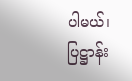ပါမယ်၊ ပြဋ္ဌာန်း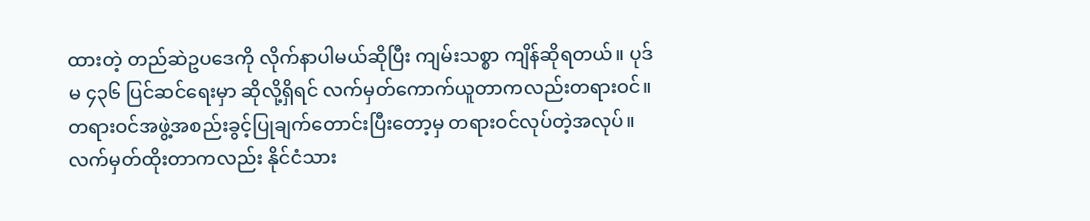ထားတဲ့ တည်ဆဲဥပဒေကို လိုက်နာပါမယ်ဆိုပြီး ကျမ်းသစ္စာ ကျိန်ဆိုရတယ်။ ပုဒ်မ ၄၃၆ ပြင်ဆင်ရေးမှာ ဆိုလို့ရှိရင် လက်မှတ်ကောက်ယူတာကလည်းတရားဝင်။ တရားဝင်အဖွဲ့အစည်းခွင့်ပြုချက်တောင်းပြီးတော့မှ တရားဝင်လုပ်တဲ့အလုပ်။ လက်မှတ်ထိုးတာကလည်း နိုင်ငံသား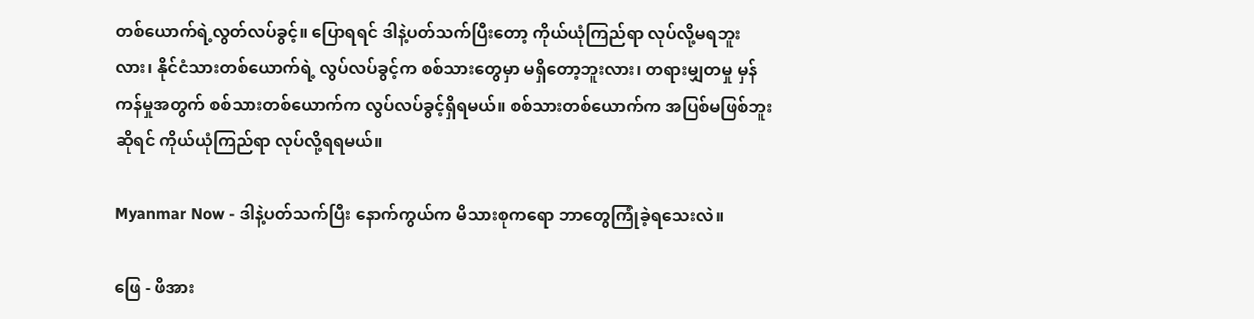တစ်ယောက်ရဲ့လွတ်လပ်ခွင့်။ ပြောရရင် ဒါနဲ့ပတ်သက်ပြီးတော့ ကိုယ်ယုံကြည်ရာ လုပ်လို့မရဘူးလား၊ နိုင်ငံသားတစ်ယောက်ရဲ့ လွပ်လပ်ခွင့်က စစ်သားတွေမှာ မရှိတော့ဘူးလား၊ တရားမျှတမှု မှန်ကန်မှုအတွက် စစ်သားတစ်ယောက်က လွပ်လပ်ခွင့်ရှိရမယ်။ စစ်သားတစ်ယောက်က အပြစ်မဖြစ်ဘူးဆိုရင် ကိုယ်ယုံကြည်ရာ လုပ်လို့ရရမယ်။

Myanmar Now - ဒါနဲ့ပတ်သက်ပြီး နောက်ကွယ်က မိသားစုကရော ဘာတွေကြုံခဲ့ရသေးလဲ။

ဖြေ - ဖိအား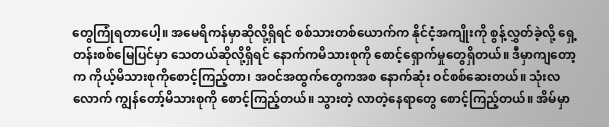တွေကြုံရတာပေါ့။ အမေရိကန်မှာဆိုလို့ရှိရင် စစ်သားတစ်ယောက်က နိုင်ငံ့အကျိုးကို စွန့်လွှတ်ခဲ့လို့ ရှေ့တန်းစစ်မြေပြင်မှာ သေတယ်ဆိုလို့ရှိရင် နောက်ကမိသားစုကို စောင့်ရှောက်မှုတွေရှိတယ်။ ဒီမှာကျတော့က ကိုယ့်မိသားစုကိုစောင့်ကြည့်တာ၊ အဝင်အထွက်တွေကအစ နောက်ဆုံး ဝင်စစ်ဆေးတယ်။ သုံးလလောက် ကျွန်တော့်မိသားစုကို စောင့်ကြည့်တယ်။ သွားတဲ့ လာတဲ့နေရာတွေ စောင့်ကြည့်တယ်။ အိမ်မှာ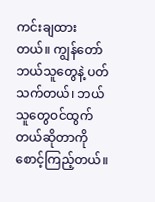ကင်းချထားတယ်။ ကျွန်တော် ဘယ်သူတွေနဲ့ ပတ်သက်တယ်၊ ဘယ်သူတွေဝင်ထွက်တယ်ဆိုတာကို စောင့်ကြည့်တယ်။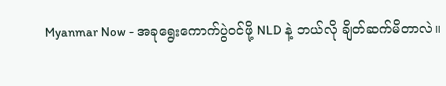Myanmar Now - အခုရွေးကောက်ပွဲဝင်ဖို့ NLD နဲ့ ဘယ်လို ချိတ်ဆက်မိတာလဲ။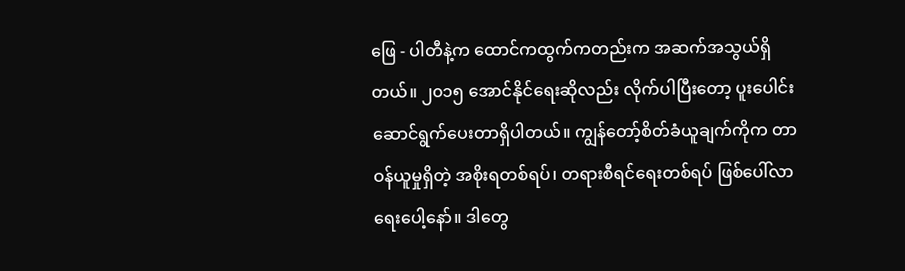ဖြေ - ပါတီနဲ့က ထောင်ကထွက်ကတည်းက အဆက်အသွယ်ရှိတယ်။ ၂၀၁၅ အောင်နိုင်ရေးဆိုလည်း လိုက်ပါပြီးတော့ ပူးပေါင်းဆောင်ရွက်ပေးတာရှိပါတယ်။ ကျွန်တော့်စိတ်ခံယူချက်ကိုက တာဝန်ယူမှုရှိတဲ့ အစိုးရတစ်ရပ်၊ တရားစီရင်ရေးတစ်ရပ် ဖြစ်ပေါ်လာရေးပေါ့နော်။ ဒါတွေ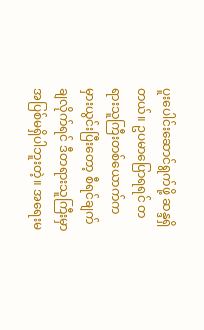ပူးပေါင်းဆောင်ရွက်ဖို့ ဆန္ဒရှိတယ်။ ဥပမာပြောရရင် တရားသူကြီးတစ်ယောက်က မှားယွင်းပြီးတော့ စီရင်ချက်ချလိုက်ရင် ဒီတရားသူကြီးမှာ အပြစ်မရှိပါဘူးတဲ့။ အရေးမ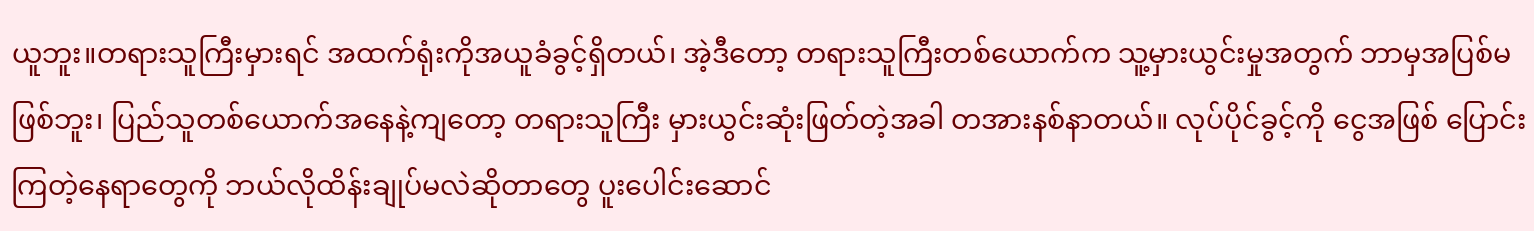ယူဘူး။တရားသူကြီးမှားရင် အထက်ရုံးကိုအယူခံခွင့်ရှိတယ်၊ အဲ့ဒီတော့ တရားသူကြီးတစ်ယောက်က သူ့မှားယွင်းမှုအတွက် ဘာမှအပြစ်မဖြစ်ဘူး၊ ပြည်သူတစ်ယောက်အနေနဲ့ကျတော့ တရားသူကြီး မှားယွင်းဆုံးဖြတ်တဲ့အခါ တအားနစ်နာတယ်။ လုပ်ပိုင်ခွင့်ကို ငွေအဖြစ် ပြောင်းကြတဲ့နေရာတွေကို ဘယ်လိုထိန်းချုပ်မလဲဆိုတာတွေ ပူးပေါင်းဆောင်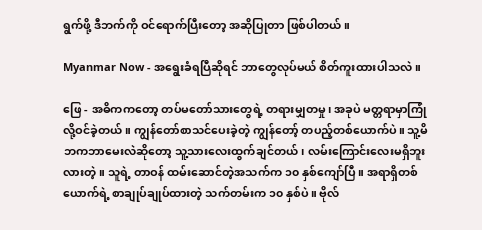ရွက်ဖို့ ဒီဘက်ကို ဝင်ရောက်ပြီးတော့ အဆိုပြုတာ ဖြစ်ပါတယ်။

Myanmar Now - အရွေးခံရပြီဆိုရင် ဘာတွေလုပ်မယ် စိတ်ကူးထားပါသလဲ။

ဖြေ - အဓိကကတော့ တပ်မတော်သားတွေရဲ့ တရားမျှတမှု၊ အခုပဲ မတ္တရာမှာကြုံလို့ဝင်ခဲ့တယ်။ ကျွန်တော်စာသင်ပေးခဲ့တဲ့ ကျွန်တော့် တပည့်တစ်ယောက်ပဲ။ သူ့မိဘကဘာမေးလဲဆိုတော့ သူ့သားလေးထွက်ချင်တယ်၊ လမ်းကြောင်းလေးမရှိဘူးလားတဲ့။ သူရဲ့ တာဝန် ထမ်းဆောင်တဲ့အသက်က ၁၀ နှစ်ကျော်ပြီ။ အရာရှိတစ်ယောက်ရဲ့ စာချုပ်ချုပ်ထားတဲ့ သက်တမ်းက ၁၀ နှစ်ပဲ။ ဗိုလ်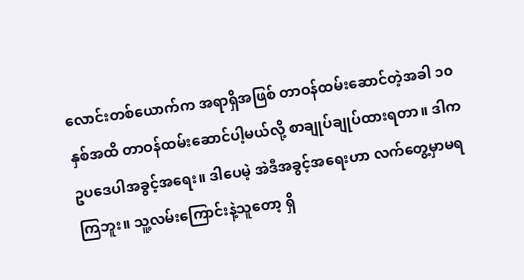လောင်းတစ်ယောက်က အရာရှိအဖြစ် တာဝန်ထမ်းဆောင်တဲ့အခါ ၁၀ နှစ်အထိ တာဝန်ထမ်းဆောင်ပါ့မယ်လို့ စာချုပ်ချုပ်ထားရတာ။ ဒါက ဥပဒေပါအခွင့်အရေး။ ဒါပေမဲ့ အဲဒီအခွင့်အရေးဟာ လက်တွေ့မှာမရကြဘူး။ သူ့လမ်းကြောင်းနဲ့သူတော့ ရှိ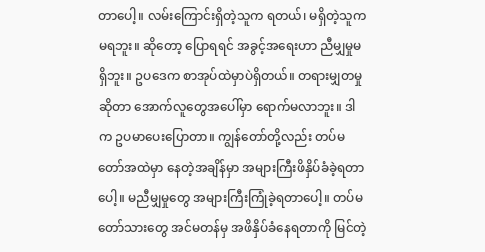တာပေါ့။ လမ်းကြောင်းရှိတဲ့သူက ရတယ်၊ မရှိတဲ့သူက မရဘူး။ ဆိုတော့ ပြောရရင် အခွင့်အရေးဟာ ညီမျှမှုမရှိဘူး။ ဥပဒေက စာအုပ်ထဲမှာပဲရှိတယ်။ တရားမျှတမှုဆိုတာ အောက်လူတွေအပေါ်မှာ ရောက်မလာဘူး။ ဒါက ဥပမာပေးပြောတာ။ ကျွန်တော်တို့လည်း တပ်မတော်အထဲမှာ နေတဲ့အချိန်မှာ အများကြီးဖိနှိပ်ခံခဲ့ရတာပေါ့။ မညီမျှမှုတွေ အများကြီးကြုံခဲ့ရတာပေါ့။ တပ်မတော်သားတွေ အင်မတန်မှ အဖိနှိပ်ခံနေရတာကို မြင်တဲ့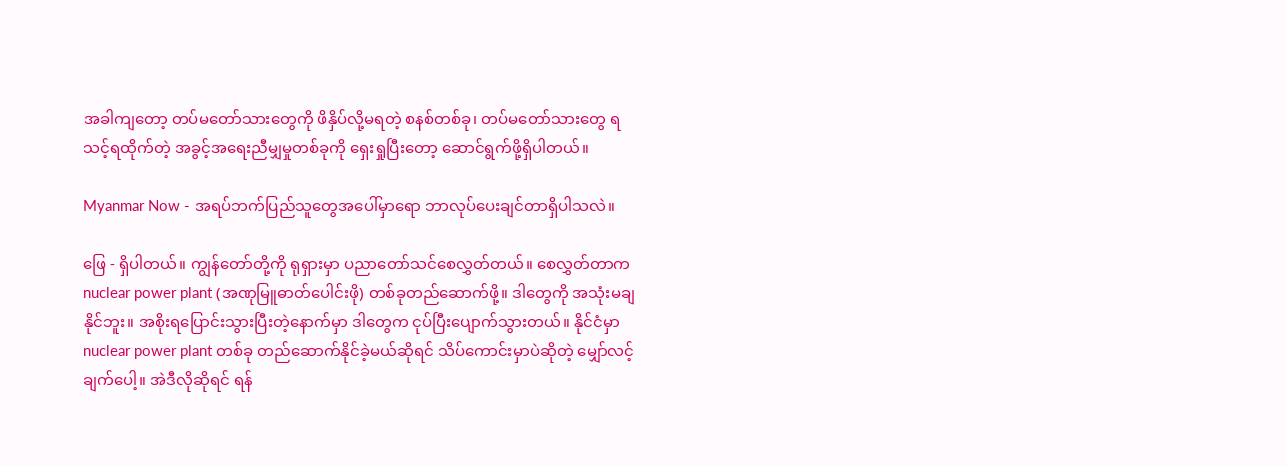အခါကျတော့ တပ်မတော်သားတွေကို ဖိနှိပ်လို့မရတဲ့ စနစ်တစ်ခု၊ တပ်မတော်သားတွေ ရသင့်ရထိုက်တဲ့ အခွင့်အရေးညီမျှမှုတစ်ခုကို ရှေးရှုပြီးတော့ ဆောင်ရွက်ဖို့ရှိပါတယ်။

Myanmar Now - အရပ်ဘက်ပြည်သူတွေအပေါ်မှာရော ဘာလုပ်ပေးချင်တာရှိပါသလဲ။

ဖြေ - ရှိပါတယ်။ ကျွန်တော်တို့ကို ရုရှားမှာ ပညာတော်သင်စေလွှတ်တယ်။ စေလွှတ်တာက nuclear power plant (အဏုမြူဓာတ်ပေါင်းဖို) တစ်ခုတည်ဆောက်ဖို့။ ဒါတွေကို အသုံးမချနိုင်ဘူး။ အစိုးရပြောင်းသွားပြီးတဲ့နောက်မှာ ဒါတွေက ငုပ်ပြီးပျောက်သွားတယ်။ နိုင်ငံမှာ nuclear power plant တစ်ခု တည်ဆောက်နိုင်ခဲ့မယ်ဆိုရင် သိပ်ကောင်းမှာပဲဆိုတဲ့ မျှော်လင့်ချက်ပေါ့။ အဲဒီလိုဆိုရင် ရန်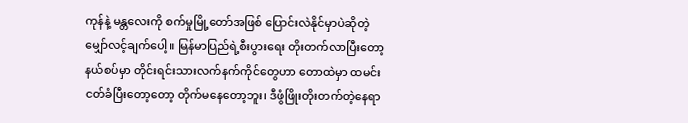ကုန်နဲ့ မန္တလေးကို စက်မှုမြို့တော်အဖြစ် ပြောင်းလဲနိုင်မှာပဲဆိုတဲ့ မျှော်လင့်ချက်ပေါ့။ မြန်မာပြည်ရဲ့စီးပွားရေး တိုးတက်လာပြီးတော့ နယ်စပ်မှာ တိုင်းရင်းသားလက်နက်ကိုင်တွေဟာ တောထဲမှာ ထမင်းငတ်ခံပြီးတော့တော့ တိုက်မနေတော့ဘူး၊ ဒီဖွံဖြိုးတိုးတက်တဲ့နေရာ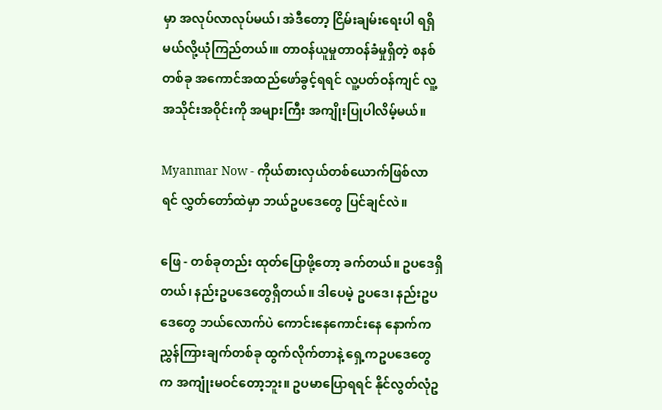မှာ အလုပ်လာလုပ်မယ်၊ အဲဒီတော့ ငြိမ်းချမ်းရေးပါ ရရှိမယ်လို့ယုံကြည်တယ်၊။ တာဝန်ယူမှုတာဝန်ခံမှုရှိတဲ့ စနစ်တစ်ခု အကောင်အထည်ဖော်ခွင့်ရရင် လူ့ပတ်ဝန်ကျင် လူ့အသိုင်းအဝိုင်းကို အများကြီး အကျိုးပြုပါလိမ့်မယ်။

Myanmar Now - ကိုယ်စားလှယ်တစ်ယောက်ဖြစ်လာရင် လွှတ်တော်ထဲမှာ ဘယ်ဥပဒေတွေ ပြင်ချင်လဲ။

ဖြေ - တစ်ခုတည်း ထုတ်ပြောဖို့တော့ ခက်တယ်။ ဥပဒေရှိတယ်၊ နည်းဥပဒေတွေရှိတယ်။ ဒါပေမဲ့ ဥပဒေ၊ နည်းဥပဒေတွေ ဘယ်လောက်ပဲ ကောင်းနေကောင်းနေ နောက်ကညွှန်ကြားချက်တစ်ခု ထွက်လိုက်တာနဲ့ ရှေ့ကဥပဒေတွေက အကျုံးမဝင်တော့ဘူး။ ဥပမာပြောရရင် နိုင်လွတ်လုံဥ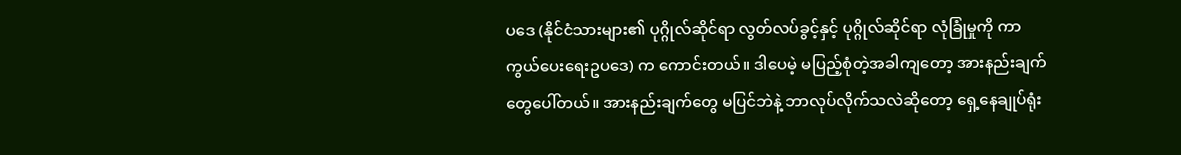ပဒေ (နိုင်ငံသားများ၏ ပုဂ္ဂိုလ်ဆိုင်ရာ လွတ်လပ်ခွင့်နှင့် ပုဂ္ဂိုလ်ဆိုင်ရာ လုံခြုံမှုကို ကာကွယ်ပေးရေးဥပဒေ) က ကောင်းတယ်။ ဒါပေမဲ့ မပြည့်စုံတဲ့အခါကျတော့ အားနည်းချက်တွေပေါ်တယ်။ အားနည်းချက်တွေ မပြင်ဘဲနဲ့ ဘာလုပ်လိုက်သလဲဆိုတော့ ရှေ့နေချုပ်ရုံး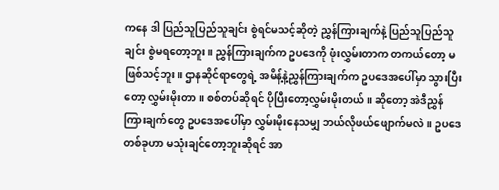ကနေ ဒါ ပြည်သူပြည်သူချင်း စွဲရင်မသင့်ဆိုတဲ့ ညွှန်ကြားချက်နဲ့ ပြည်သူပြည်သူချင်း စွဲမရတော့ဘူး။ ညွှန်ကြားချက်က ဥပဒေကို ဖုံးလွှမ်းတာက တကယ်တော့ မဖြစ်သင့်ဘူး။ ဌာနဆိုင်ရာတွေရဲ့ အမိန့်နဲ့ညွှန်ကြားချက်က ဥပဒေအပေါ်မှာ သွားပြီးတော့ လွှမ်းမိုးတာ။ စစ်တပ်ဆိုရင် ပိုပြီးတော့လွှမ်းမိုးတယ်။ ဆိုတော့ အဲဒီညွှန်ကြားချက်တွေ ဥပဒေအပေါ်မှာ လွှမ်းမိုးနေသမျှ ဘယ်လိုဖယ်ဖျောက်မလဲ။ ဥပဒေတစ်ခုဟာ မသုံးချင်တော့ဘူးဆိုရင် အာ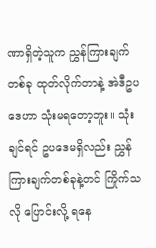ဏာရှိတဲ့သူက ညွှန်ကြားချက်တစ်ခု ထုတ်လိုက်တာနဲ့ အဲဒီဥပဒေဟာ သုံးမရတော့ဘူး။ သုံးချင်ရင် ဥပဒေမရှိလည်း ညွှန်ကြားချက်တစ်ခုနဲ့တင် ကြိုက်သလို ပြောင်းလို့ ရနေ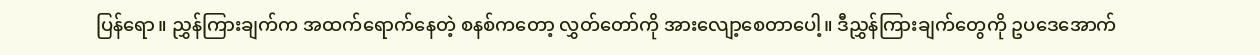ပြန်ရော။ ညွှန်ကြားချက်က အထက်ရောက်နေတဲ့ စနစ်ကတော့ လွှတ်တော်ကို အားလျော့စေတာပေါ့။ ဒီညွှန်ကြားချက်တွေကို ဥပဒေအောက်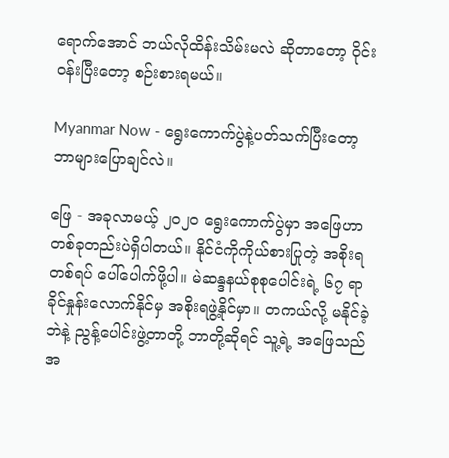ရောက်အောင် ဘယ်လိုထိန်းသိမ်းမလဲ ဆိုတာတော့ ဝိုင်းဝန်းပြီးတော့ စဉ်းစားရမယ်။

Myanmar Now - ရွေးကောက်ပွဲနဲ့ပတ်သက်ပြီးတော့ ဘာများပြောချင်လဲ။

ဖြေ - အခုလာမယ့် ၂၀၂၀ ရွေးကောက်ပွဲမှာ အဖြေဟာ တစ်ခုတည်းပဲရှိပါတယ်။ နိုင်ငံကိုကိုယ်စားပြုတဲ့ အစိုးရတစ်ရပ် ပေါ်ပေါက်ဖို့ပါ။ မဲဆန္ဒနယ်စုစုပေါင်းရဲ့ ၆၇ ရာခိုင်နှုန်းလောက်နိုင်မှ အစိုးရဖွဲ့နိုင်မှာ။ တကယ်လို့ မနိုင်ခဲ့ဘဲနဲ့ ညွန့်ပေါင်းဖွဲ့တာတို့ ဘာတို့ဆိုရင် သူ့ရဲ့ အဖြေသည် အ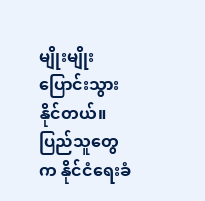မျိုးမျိုးပြောင်းသွားနိုင်တယ်။ ပြည်သူတွေက နိုင်ငံရေးခံ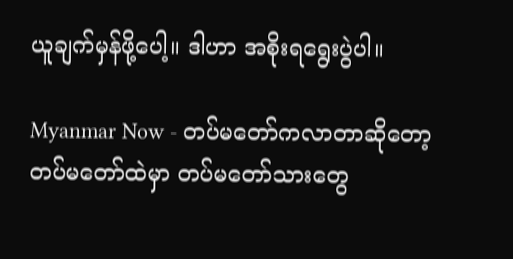ယူချက်မှန်ဖို့ပေါ့။ ဒါဟာ အစိုးရရွေးပွဲပါ။

Myanmar Now - တပ်မတော်ကလာတာဆိုတော့ တပ်မတော်ထဲမှာ တပ်မတော်သားတွေ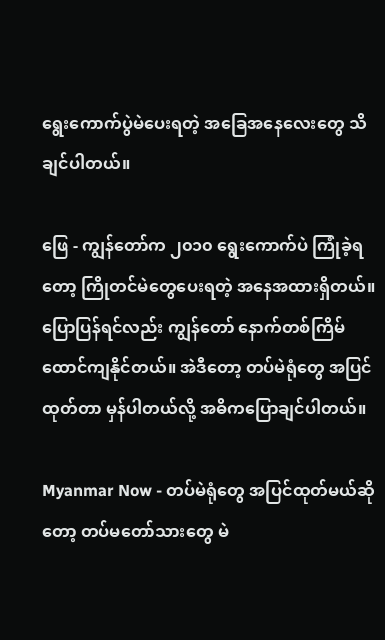ရွေးကောက်ပွဲမဲပေးရတဲ့ အခြေအနေလေးတွေ သိချင်ပါတယ်။

ဖြေ - ကျွန်တော်က ၂၀၁၀ ရွေးကောက်ပဲ ကြုံခဲ့ရတော့ ကြိုတင်မဲတွေပေးရတဲ့ အနေအထားရှိတယ်။ ပြောပြန်ရင်လည်း ကျွန်တော် နောက်တစ်ကြိမ် ထောင်ကျနိုင်တယ်။ အဲဒီတော့ တပ်မဲရုံတွေ အပြင်ထုတ်တာ မှန်ပါတယ်လို့ အဓိကပြောချင်ပါတယ်။

Myanmar Now - တပ်မဲရုံတွေ အပြင်ထုတ်မယ်ဆိုတော့ တပ်မတော်သားတွေ မဲ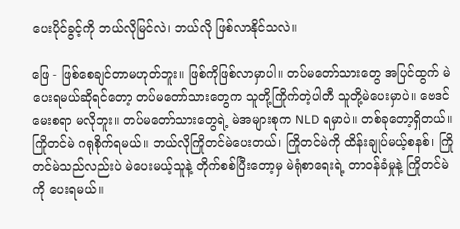ပေးပိုင်ခွင့်ကို ဘယ်လိုမြင်လဲ၊ ဘယ်လို ဖြစ်လာနိုင်သလဲ။

ဖြေ - ဖြစ်စေချင်တာမဟုတ်ဘူး။ ဖြစ်ကိုဖြစ်လာမှာပါ။ တပ်မတော်သားတွေ အပြင်ထွက် မဲပေးရမယ်ဆိုရင်တော့ တပ်မတော်သားတွေက သူတို့ကြိုက်တဲ့ပါတီ သူတို့မဲပေးမှာပဲ။ ဗေဒင်မေးစရာ မလိုဘူး။ တပ်မတော်သားတွေရဲ့ မဲအများစုက NLD ရမှာပဲ။ တစ်ခုတော့ရှိတယ်။ ကြိုတင်မဲ ဂရုစိုက်ရမယ်။ ဘယ်လိုကြိုတင်မဲပေးတယ်၊ ကြိုတင်မဲကို ထိန်းချုပ်မယ့်စနစ်၊ ကြိုတင်မဲသည်လည်းပဲ မဲပေးမယ့်သူနဲ့ တိုက်စစ်ပြီးတော့မှ မဲရုံစာရေးရဲ့ တာဝန်ခံမှုနဲ့ ကြိုတင်မဲကို ပေးရမယ်။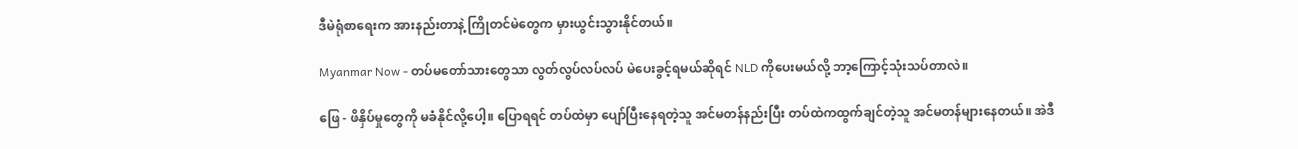ဒီမဲရုံစာရေးက အားနည်းတာနဲ့ ကြိုတင်မဲတွေက မှားယွင်းသွားနိုင်တယ်။

Myanmar Now - တပ်မတော်သားတွေသာ လွတ်လွပ်လပ်လပ် မဲပေးခွင့်ရမယ်ဆိုရင် NLD ကိုပေးမယ်လို့ ဘာ့ကြောင့်သုံးသပ်တာလဲ။

ဖြေ - ဖိနှိပ်မှုတွေကို မခံနိုင်လို့ပေါ့။ ပြောရရင် တပ်ထဲမှာ ပျော်ပြီးနေရတဲ့သူ အင်မတန်နည်းပြီး တပ်ထဲကထွက်ချင်တဲ့သူ အင်မတန်များနေတယ်။ အဲဒီ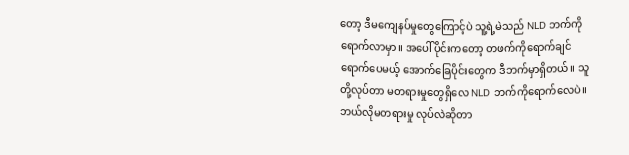တော့ ဒီမကျေနပ်မှုတွေကြောင့်ပဲ သူ့ရဲ့မဲသည် NLD ဘက်ကို ရောက်လာမှာ။ အပေါ်ပိုင်းကတော့ တဖက်ကိုရောက်ချင်ရောက်ပေမယ့် အောက်ခြေပိုင်းတွေက ဒီဘက်မှာရှိတယ်။ သူတို့လုပ်တာ မတရားမှုတွေရှိလေ NLD ဘက်ကိုရောက်လေပဲ။ ဘယ်လိုမတရားမှု လုပ်လဲဆိုတာ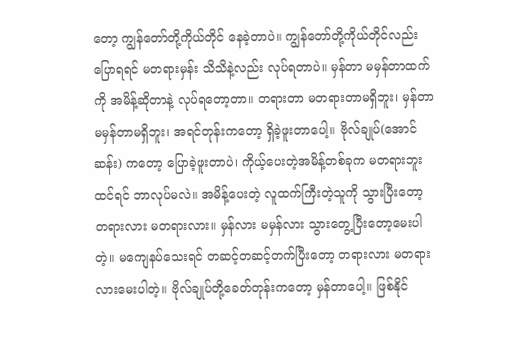တော့ ကျွန်တော်တို့ကိုယ်တိုင် နေခဲ့တာပဲ။ ကျွန်တော်တို့ကိုယ်တိုင်လည်း ပြောရရင် မတရားမှန်း သိသိနဲ့လည်း လုပ်ရတာပဲ။ မှန်တာ မမှန်တာထက်ကို အမိန့်ဆိုတာနဲ့ လုပ်ရတော့တာ။ တရားတာ မတရားတာမရှိဘူး၊ မှန်တာ မမှန်တာမရှိဘူး၊ အရင်တုန်းကတော့ ရှိခဲ့ဖူးတာပေါ့။ ဗိုလ်ချုပ်(အောင်ဆန်း) ကတော့ ပြောခဲ့ဖူးတာပဲ၊ ကိုယ့်ပေးတဲ့အမိန့်တစ်ခုက မတရားဘူးထင်ရင် ဘာလုပ်မလဲ။ အမိန့်ပေးတဲ့ လူထက်ကြီးတဲ့သူကို သွားပြီးတော့ တရားလား မတရားလား။ မှန်လား မမှန်လား သွားတွေ့ပြီးတော့မေးပါတဲ့။ မကျေနပ်သေးရင် တဆင့်တဆင့်တက်ပြီးတော့ တရားလား မတရားလားမေးပါတဲ့။ ဗိုလ်ချုပ်တို့ခေတ်တုန်းကတော့ မှန်တာပေါ့။ ဖြစ်နိုင်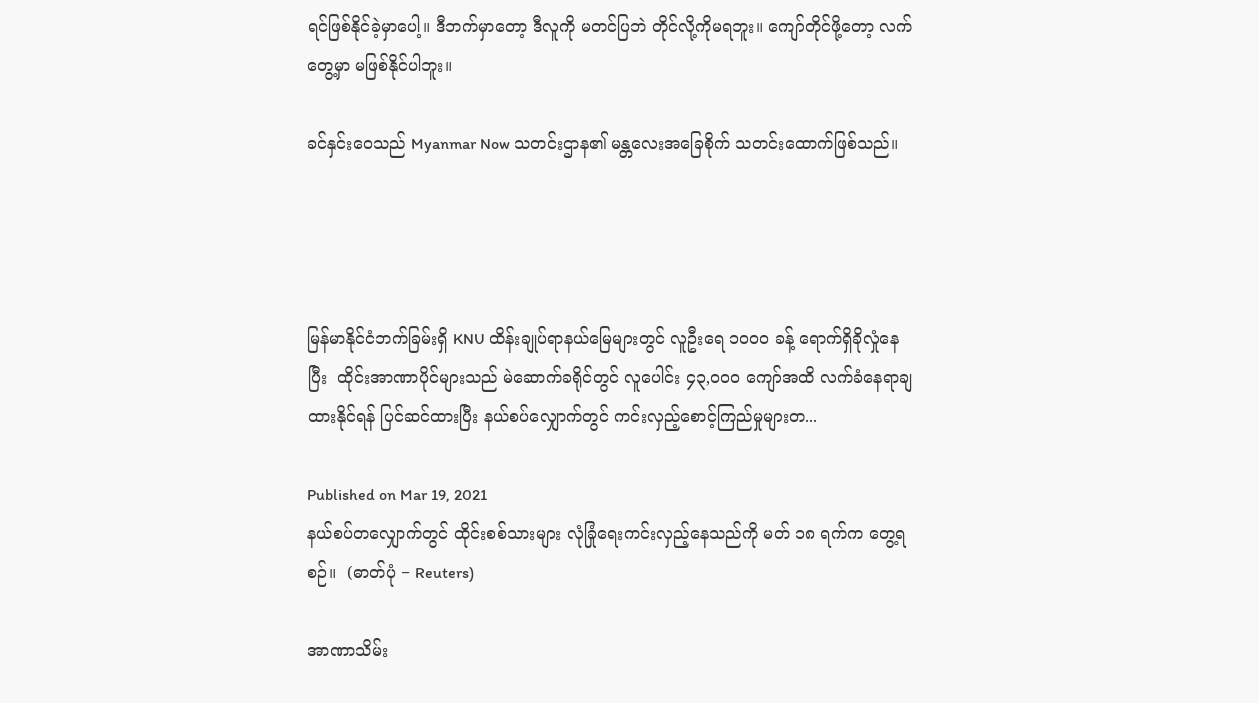ရင်ဖြစ်နိုင်ခဲ့မှာပေါ့။ ဒီဘက်မှာတော့ ဒီလူကို မတင်ပြဘဲ တိုင်လို့ကိုမရဘူး။ ကျော်တိုင်ဖို့တော့ လက်တွေ့မှာ မဖြစ်နိုင်ပါဘူး။

ခင်နှင်းဝေသည် Myanmar Now သတင်းဌာန၏ မန္တလေးအခြေစိုက် သတင်းထောက်ဖြစ်သည်။




မြန်မာနိုင်ငံဘက်ခြမ်းရှိ KNU ထိန်းချုပ်ရာနယ်မြေများတွင် လူဦးရေ ၁၀၀၀ ခန့် ရောက်ရှိခိုလှုံနေပြီး  ထိုင်းအာဏာပိုင်များသည် မဲဆောက်ခရိုင်တွင် လူပေါင်း ၄၃,၀၀၀ ကျော်အထိ လက်ခံနေရာချထားနိုင်ရန် ပြင်ဆင်ထားပြီး နယ်စပ်လျှောက်တွင် ကင်းလှည့်စောင့်ကြည်မှုများတ...

Published on Mar 19, 2021
နယ်စပ်တလျှောက်တွင် ထိုင်းစစ်သားများ လုံခြုံရေးကင်းလှည့်နေသည်ကို မတ် ၁၈ ရက်က တွေ့ရစဉ်။  (ဓာတ်ပုံ − Reuters)

အာဏာသိမ်း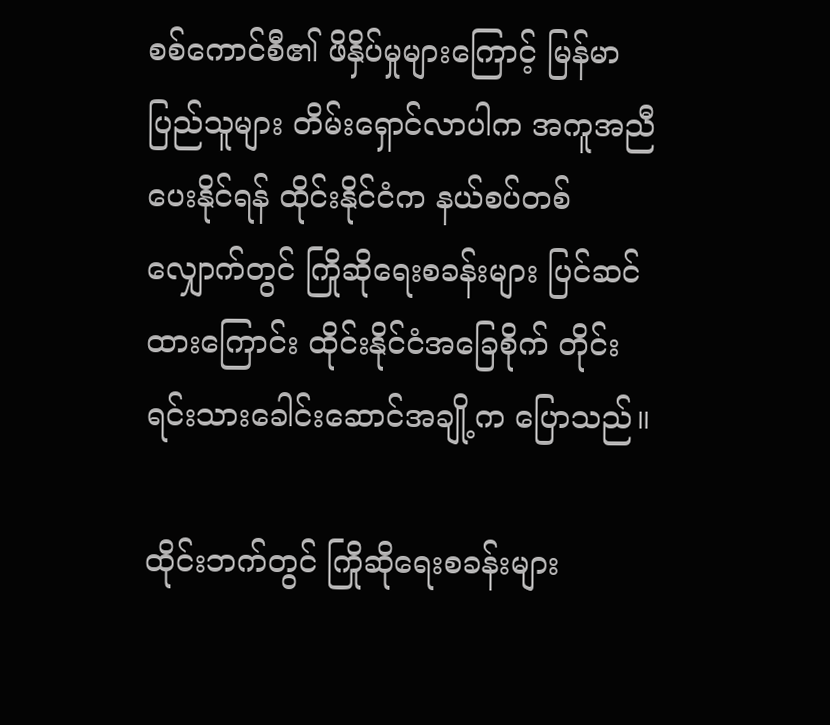စစ်ကောင်စီ၏ ဖိနှိပ်မှုများကြောင့် မြန်မာပြည်သူများ တိမ်းရှောင်လာပါက အကူအညီပေးနိုင်ရန် ထိုင်းနိုင်ငံက နယ်စပ်တစ်လျှောက်တွင် ကြိုဆိုရေးစခန်းများ ပြင်ဆင်ထားကြောင်း ထိုင်းနိုင်ငံအခြေစိုက် တိုင်းရင်းသားခေါင်းဆောင်အချို့က ပြောသည်။

ထိုင်းဘက်တွင် ကြိုဆိုရေးစခန်းများ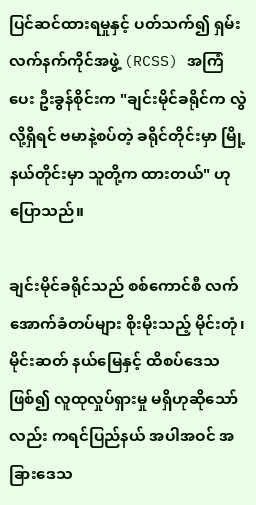ပြင်ဆင်ထားရမှုနှင့် ပတ်သက်၍ ရှမ်းလက်နက်ကိုင်အဖွဲ့ (RCSS) အကြံပေး ဦးခွန်စိုင်းက "ချင်းမိုင်ခရိုင်က လွဲလို့ရှိရင် ဗမာနဲ့စပ်တဲ့ ခရိုင်တိုင်းမှာ မြို့နယ်တိုင်းမှာ သူတို့က ထားတယ်" ဟု ပြောသည်။

ချင်းမိုင်ခရိုင်သည် စစ်ကောင်စီ လက်အောက်ခံတပ်များ စိုးမိုးသည့် မိုင်းတုံ၊ မိုင်းဆတ် နယ်မြေနှင့် ထိစပ်ဒေသဖြစ်၍ လူထုလှုပ်ရှားမှု မရှိဟုဆိုသော်လည်း ကရင်ပြည်နယ် အပါအဝင် အခြားဒေသ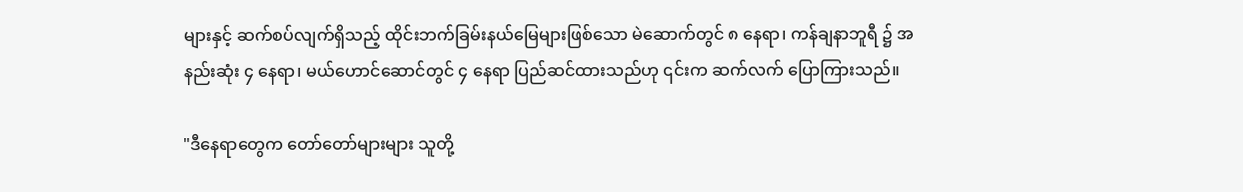များနှင့် ဆက်စပ်လျက်ရှိသည့် ထိုင်းဘက်ခြမ်းနယ်မြေများဖြစ်သော မဲ‌ဆောက်တွင် ၈ နေရာ၊ ကန်ချနာဘူရီ ၌ အနည်းဆုံး ၄ နေရာ၊ မယ်ဟောင်ဆောင်တွင် ၄ နေရာ ပြည်ဆင်ထားသည်ဟု ၎င်းက ဆက်လက် ပြောကြားသည်။

"ဒီနေရာတွေက တော်တော်များများ သူတို့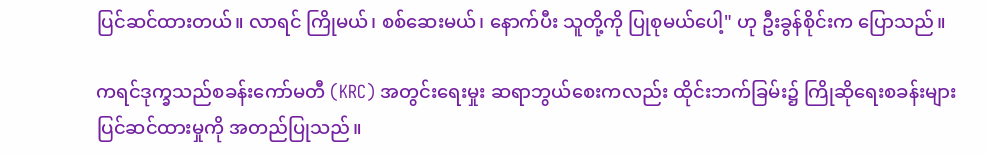ပြင်ဆင်ထားတယ်။ လာရင် ကြိုမယ်၊ စစ်ဆေးမယ်၊ နောက်ပီး သူတို့ကို ပြုစုမယ်ပေါ့" ဟု ဦးခွန်စိုင်းက ပြောသည်။

ကရင်ဒုက္ခသည်စခန်းကော်မတီ (KRC) အတွင်းရေးမှုး ဆရာဘွယ်စေးကလည်း ထိုင်းဘက်ခြမ်း၌ ကြိုဆိုရေးစခန်းများ ပြင်ဆင်ထားမှုကို အတည်ပြုသည်။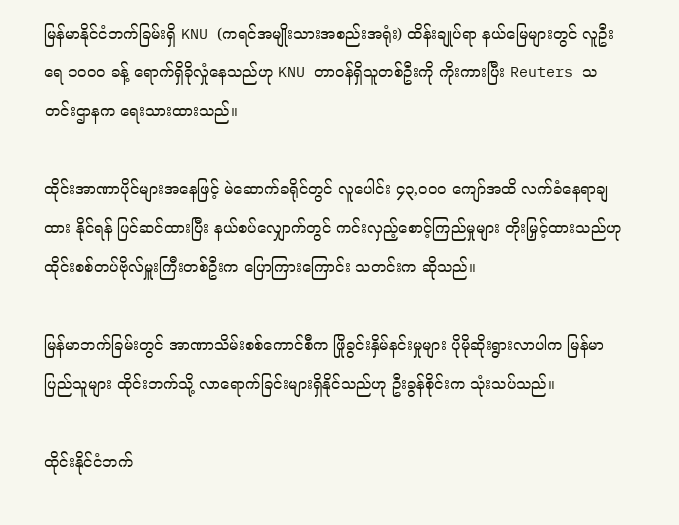မြန်မာနိုင်ငံဘက်ခြမ်းရှိ KNU (ကရင်အမျိုးသားအစည်းအရုံး) ထိန်းချုပ်ရာ နယ်မြေများတွင် လူဦးရေ ၁၀၀၀ ခန့် ရောက်ရှိခိုလှုံနေသည်ဟု KNU တာဝန်ရှိသူတစ်ဦးကို ကိုးကားပြီး Reuters သတင်းဌာနက ရေးသားထားသည်။

ထိုင်းအာဏာပိုင်များအနေဖြင့် မဲဆောက်ခရိုင်တွင် လူပေါင်း ၄၃,၀၀၀ ကျော်အထိ လက်ခံနေရာချထား နိုင်ရန် ပြင်ဆင်ထားပြီး နယ်စပ်လျှောက်တွင် ကင်းလှည့်စောင့်ကြည်မှုများ တိုးမြှင့်ထားသည်ဟု ထိုင်းစစ်တပ်ဗိုလ်မှူးကြီးတစ်ဦးက ပြောကြားကြောင်း သတင်းက ဆိုသည်။

မြန်မာဘက်ခြမ်းတွင် အာဏာသိမ်းစစ်ကောင်စီက ဖြိုခွင်းနှိမ်နင်းမှုများ ပိုမိုဆိုးရွားလာပါက မြန်မာ ပြည်သူများ ထိုင်းဘက်သို့ လာရောက်ခြင်းများရှိနိုင်သည်ဟု ဦးခွန်စိုင်းက သုံးသပ်သည်။

ထိုင်းနိုင်ငံဘက်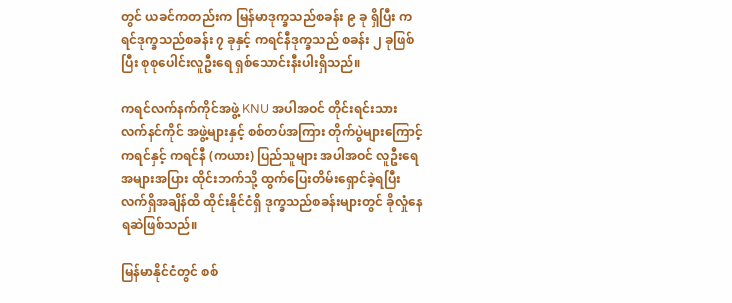တွင် ယခင်ကတည်းက မြန်မာဒုက္ခသည်စခန်း ၉ ခု ရှိပြီး ကရင်ဒုက္ခသည်စခန်း ၇ ခုနှင့် ကရင်နီဒုက္ခသည် စခန်း ၂ ခုဖြစ်ပြီး စုစုပေါင်းလူဦးရေ ရှစ်သောင်းနီးပါးရှိသည်။

ကရင်လက်နက်ကိုင်အဖွဲ့ KNU အပါအဝင် တိုင်းရင်းသားလက်နင်ကိုင် အဖွဲ့များနှင့် စစ်တပ်အကြား တိုက်ပွဲများကြောင့် ကရင်နှင့် ကရင်နီ (ကယား) ပြည်သူများ အပါအဝင် လူဦးရေ အများအပြား ထိုင်းဘက်သို့ ထွက်ပြေးတိမ်းရှောင်ခဲ့ရပြီး လက်ရှိအချိန်ထိ ထိုင်းနိုင်ငံရှိ ဒုက္ခသည်စခန်းများတွင် ခိုလှုံနေရဆဲဖြစ်သည်။

မြန်မာနိုင်ငံတွင် စစ်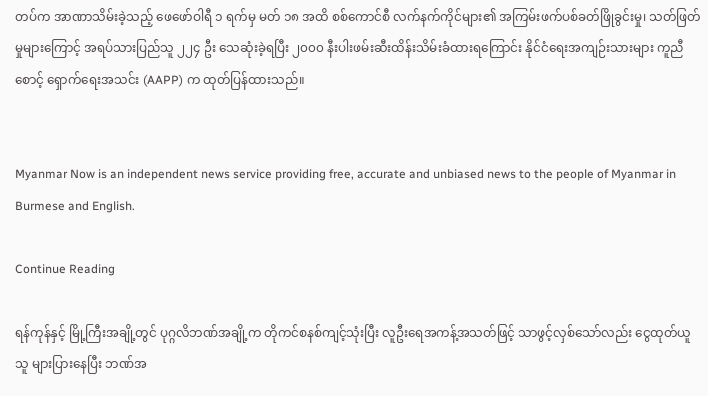တပ်က အာဏာသိမ်းခဲ့သည့် ဖေဖော်ဝါရီ ၁ ရက်မှ မတ် ၁၈ အထိ စစ်ကောင်စီ လက်နက်ကိုင်များ၏ အကြမ်းဖက်ပစ်ခတ်ဖြိုခွင်းမှု၊ သတ်ဖြတ်မှုများကြောင့် အရပ်သားပြည်သူ ၂၂၄ ဦး သေဆုံးခဲ့ရပြီး ၂၀၀၀ နီးပါးဖမ်းဆီးထိန်းသိမ်းခံထားရကြောင်း နိုင်ငံရေးအကျဉ်းသားများ ကူညီစောင့် ရှောက်ရေးအသင်း (AAPP) က ထုတ်ပြန်ထားသည်။


Myanmar Now is an independent news service providing free, accurate and unbiased news to the people of Myanmar in Burmese and English.

Continue Reading

ရန်ကုန်နှင့် မြို့ကြီးအချို့တွင် ပုဂ္ဂလိဘဏ်အချို့က တိုကင်စနစ်ကျင့်သုံးပြီး လူဦးရေအကန့်အသတ်ဖြင့် သာဖွင့်လှစ်သော်လည်း ငွေထုတ်ယူသူ များပြားနေပြီး ဘဏ်အ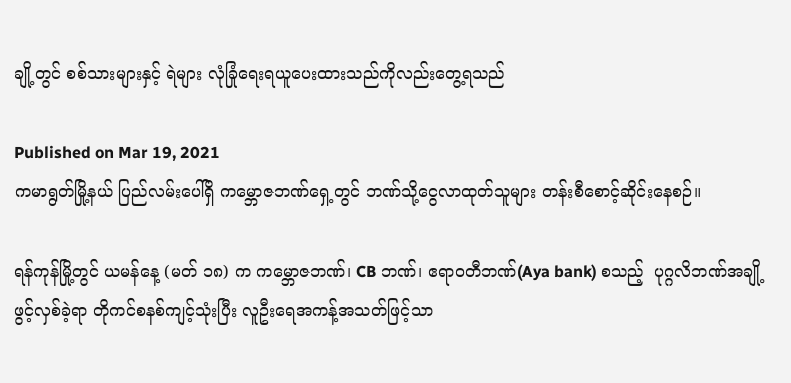ချို့တွင် စစ်သားများနှင့် ရဲများ လုံခြုံရေးရယူပေးထားသည်ကိုလည်းတွေ့ရသည်

Published on Mar 19, 2021
ကမာရွတ်မြို့နယ် ပြည်လမ်းပေါ်ရှိ ကမ္ဘောဇဘဏ်ရှေ့တွင် ဘဏ်သို့ငွေလာထုတ်သူများ တန်းစီစောင့်ဆိုင်းနေစဉ်။

ရန်ကုန်မြို့တွင် ယမန်နေ့ (မတ် ၁၈) က ကမ္ဘောဇဘဏ်၊ CB ဘဏ်၊ ဧရာဝတီဘဏ်(Aya bank) စသည့်  ပုဂ္ဂလိဘဏ်အချို့ဖွင့်လှစ်ခဲ့ရာ တိုကင်စနစ်ကျင့်သုံးပြီး လူဦးရေအကန့်အသတ်ဖြင့်သာ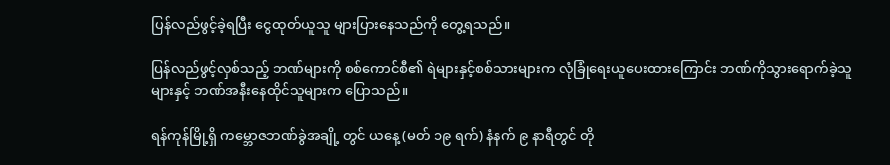ပြန်လည်ဖွင့်ခဲ့ရပြီး ငွေထုတ်ယူသူ များပြားနေသည်ကို တွေ့ရသည်။

ပြန်လည်ဖွင့်လှစ်သည့် ဘဏ်များကို စစ်ကောင်စီ၏ ရဲများနှင့်စစ်သားများက လုံခြုံရေးယူပေးထားကြောင်း ဘဏ်ကိုသွားရောက်ခဲ့သူများနှင့် ဘဏ်အနီးနေထိုင်သူများက ပြောသည်။

ရန်ကုန်မြို့ရှိ ကမ္ဘောဇဘဏ်ခွဲအချို့ တွင် ယနေ့ (မတ် ၁၉ ရက်) နံနက် ၉ နာရီတွင် တို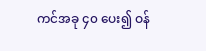ကင်အခု ၄၀ ပေး၍ ဝန်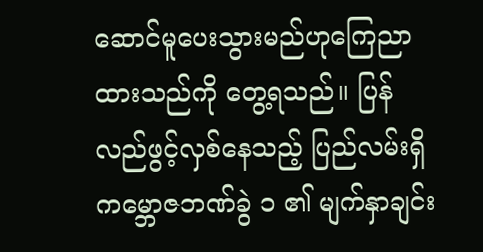ဆောင်မူပေးသွားမည်ဟုကြေညာထားသည်ကို တွေ့ရသည်။ ပြန်လည်ဖွင့်လှစ်နေသည့် ပြည်လမ်းရှိ ကမ္ဘောဇဘဏ်ခွဲ ၁ ၏ မျက်နှာချင်း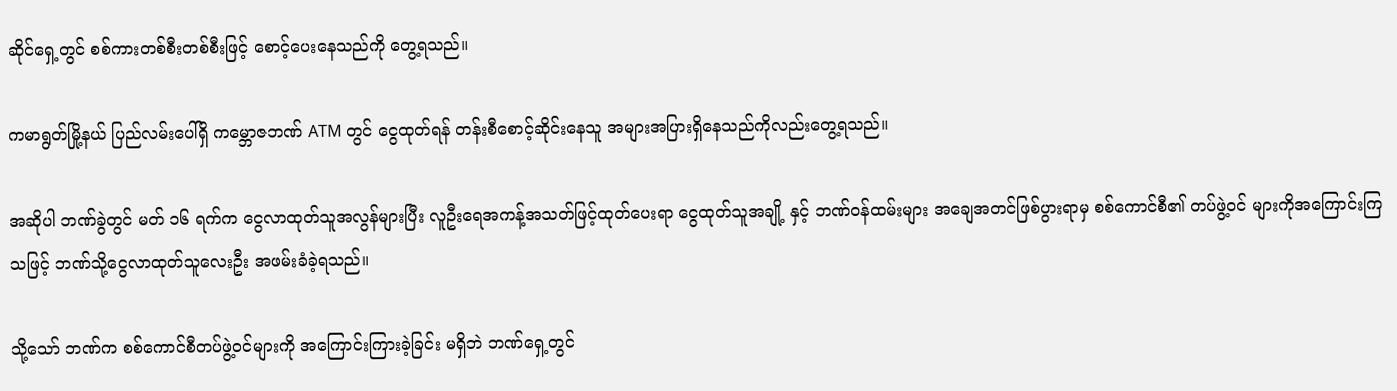ဆိုင်ရှေ့တွင် စစ်ကားတစ်စီးတစ်စီးဖြင့် စောင့်ပေးနေသည်ကို တွေ့ရသည်။

ကမာရွတ်မြို့နယ် ပြည်လမ်းပေါ်ရှိ ကမ္ဘောဇဘဏ် ATM တွင် ငွေထုတ်ရန် တန်းစီစောင့်ဆိုင်းနေသူ အများအပြားရှိနေသည်ကိုလည်းတွေ့ရသည်။

အဆိုပါ ဘဏ်ခွဲတွင် မတ် ၁၆ ရက်က ငွေလာထုတ်သူအလွန်များပြီး လူဦးရေအကန့်အသတ်ဖြင့်ထုတ်ပေးရာ ငွေထုတ်သူအချို့ နှင့် ဘဏ်ဝန်ထမ်းများ အချေအတင်ဖြစ်ပွားရာမှ စစ်ကောင်စီ၏ တပ်ဖွဲ့ဝင် များကိုအကြောင်းကြသဖြင့် ဘဏ်သို့ငွေလာထုတ်သူလေးဦး အဖမ်းခံခဲ့ရသည်။

သို့သော် ဘဏ်က စစ်ကောင်စီတပ်ဖွဲ့ဝင်များကို အကြောင်းကြားခဲ့ခြင်း မရှိဘဲ ဘဏ်ရှေ့တွင်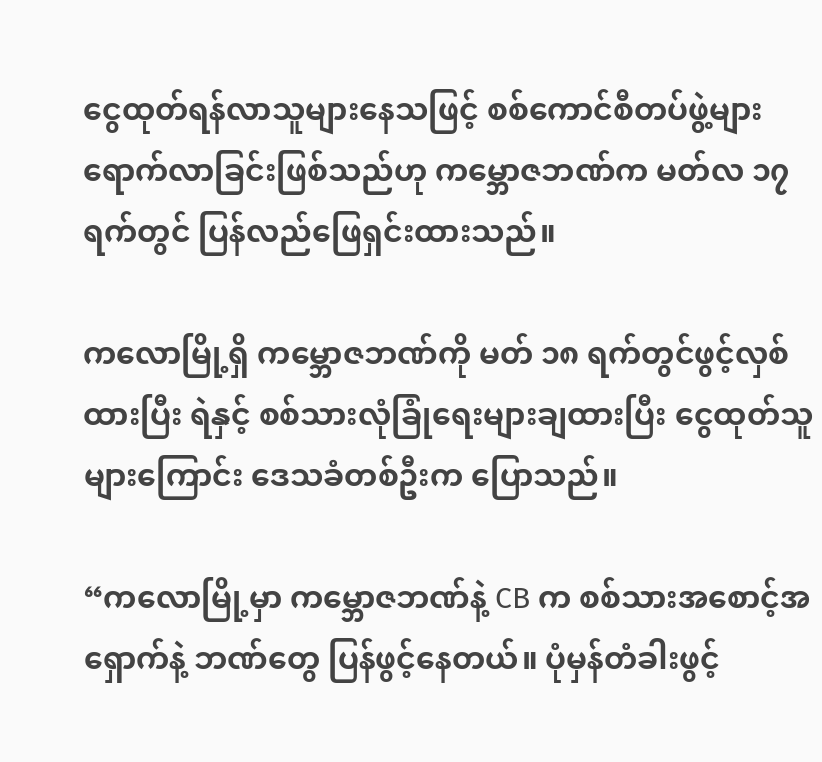ငွေထုတ်ရန်လာသူများနေသဖြင့် စစ်ကောင်စီတပ်ဖွဲ့များ ရောက်လာခြင်းဖြစ်သည်ဟု ကမ္ဘောဇဘဏ်က မတ်လ ၁၇ ရက်တွင် ပြန်လည်ဖြေရှင်းထားသည်။

ကလောမြို့ရှိ ကမ္ဘောဇဘဏ်ကို မတ် ၁၈ ရက်တွင်ဖွင့်လှစ်ထားပြီး ရဲနှင့် စစ်သားလုံခြုံရေးများချထားပြီး ငွေထုတ်သူများကြောင်း ဒေသခံတစ်ဦးက ပြောသည်။

“ကလောမြို့မှာ ကမ္ဘောဇဘဏ်နဲ့ CB က စစ်သားအစောင့်အရှောက်နဲ့ ဘဏ်တွေ ပြန်ဖွင့်နေတယ်။ ပုံမှန်တံခါးဖွင့်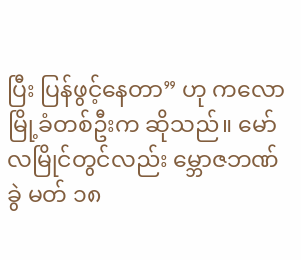ပြီး ပြန်ဖွင့်နေတာ” ဟု ကလောမြို့ခံတစ်ဦးက ဆိုသည်။ မော်လမြိုင်တွင်လည်း မ္ဘောဇဘဏ်ခွဲ မတ် ၁၈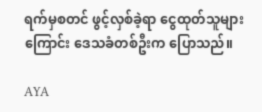ရက်မှစတင် ဖွင့်လှစ်ခဲ့ရာ ငွေထုတ်သူများကြောင်း ဒေသခံတစ်ဦးက ပြောသည်။

AYA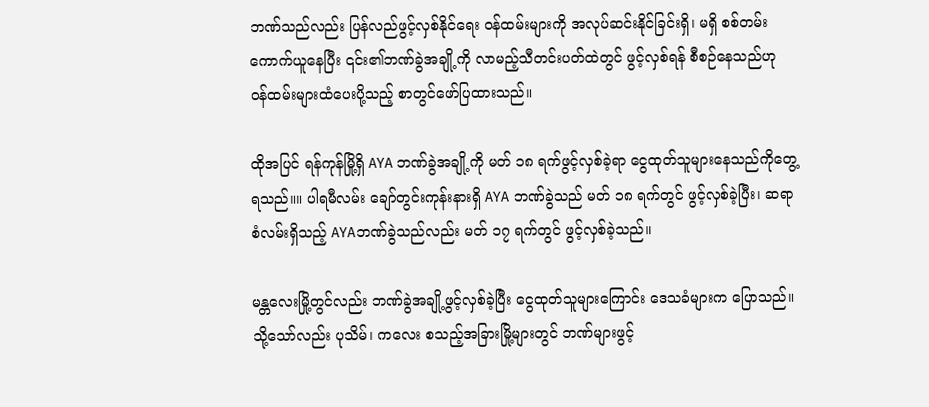ဘဏ်သည်လည်း ပြန်လည်ဖွင့်လှစ်နိုင်ရေး ဝန်ထမ်းများကို အလုပ်ဆင်းနိုင်ခြင်းရှိ၊ မရှိ စစ်တမ်းကောက်ယူနေပြီး ၎င်း၏ဘဏ်ခွဲအချို့ကို လာမည့်သီတင်းပတ်ထဲတွင် ဖွင့်လှစ်ရန် စီစဉ်နေသည်ဟု ဝန်ထမ်းများထံပေးပို့သည့် စာတွင်ဖော်ပြထားသည်။

ထိုအပြင် ရန်ကုန်မြို့ရှိ AYA ဘဏ်ခွဲအချို့ကို မတ် ၁၈ ရက်ဖွင့်လှစ်ခဲ့ရာ ငွေထုတ်သူများနေသည်ကိုတွေ့ရသည်။။ ပါရမီလမ်း ချော်တွင်းကုန်းနားရှိ AYA ဘဏ်ခွဲသည် မတ် ၁၈ ရက်တွင် ဖွင့်လှစ်ခဲ့ပြီး၊ ဆရာစံလမ်းရှိသည့် AYAဘဏ်ခွဲသည်လည်း မတ် ၁၇ ရက်တွင် ဖွင့်လှစ်ခဲ့သည်။

မန္တလေးမြို့တွင်လည်း ဘဏ်ခွဲအချို့ဖွင့်လှစ်ခဲ့ပြီး ငွေထုတ်သူများကြောင်း ဒေသခံများက ပြောသည်။ သို့သော်လည်း ပုသိမ်၊ ကလေး စသည့်အခြားမြို့များတွင် ဘဏ်များဖွင့်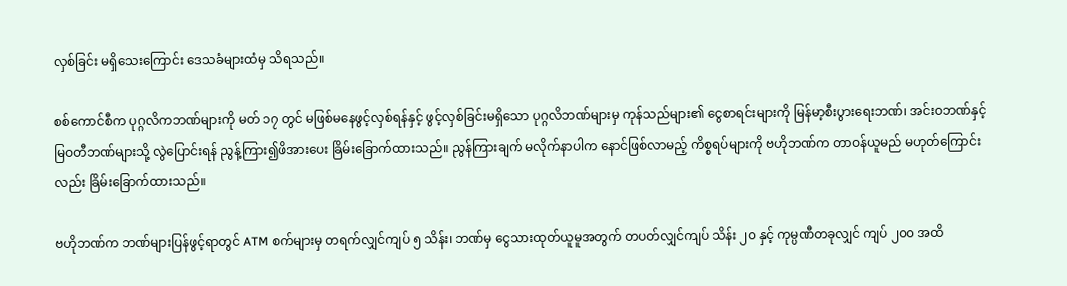လှစ်ခြင်း မရှိသေးကြောင်း ဒေသခံများထံမှ သိရသည်။

စစ်ကောင်စီက ပုဂ္ဂလိကဘဏ်များကို မတ် ၁၇ တွင် မဖြစ်မနေဖွင့်လှစ်ရန်နှင့် ဖွင့်လှစ်ခြင်းမရှိသော ပုဂ္ဂလိဘဏ်များမှ ကုန်သည်များ၏ ငွေစာရင်းများကို မြန်မာ့စီးပွားရေးဘဏ်၊ အင်းဝဘဏ်နှင့် မြဝတီဘဏ်များသို့ လွဲပြောင်းရန် ညွန့်ကြား၍ဖိအားပေး ခြိမ်းခြောက်ထားသည်။ ညွန်ကြားချက် မလိုက်နာပါက နောင်ဖြစ်လာမည့် ကိစ္စရပ်များကို ဗဟိုဘဏ်က တာဝန်ယူမည် မဟုတ်ကြောင်းလည်း ခြိမ်းခြောက်ထားသည်။

ဗဟိုဘဏ်က ဘဏ်များပြန်ဖွင့်ရာတွင် ATM စက်များမှ တရက်လျှင်ကျပ် ၅ သိန်း၊ ဘဏ်မှ ငွေသားထုတ်ယူမူအတွက် တပတ်လျှင်ကျပ် သိန်း ၂၀ နှင့် ကုမ္ပဏီတခုလျှင် ကျပ် ၂၀၀ အထိ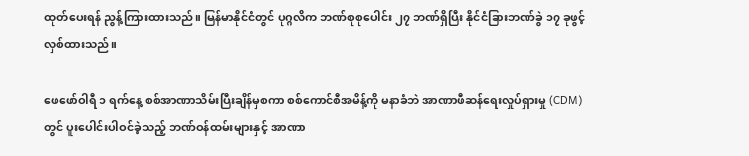ထုတ်ပေးရန် ညွန့်ကြားထားသည်။ မြန်မာနိုင်ငံတွင် ပုဂ္ဂလိက ဘဏ်စုစုပေါင်း ၂၇ ဘဏ်ရှိပြီး နိုင်ငံခြားဘဏ်ခွဲ ၁၇ ခုဖွင့်လှစ်ထားသည်။

ဖေဖော်ဝါရီ ၁ ရက်နေ့ စစ်အာဏာသိမ်းပြီးချိန်မှစကာ စစ်ကောင်စီအမိန့်ကို မနာခံဘဲ အာဏာဖီဆန်ရေးလှုပ်ရှားမှု (CDM) တွင် ပူးပေါင်းပါဝင်ခဲ့သည့် ဘဏ်ဝန်ထမ်းများနှင့် အာဏာ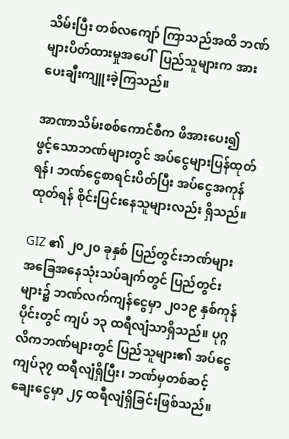သိမ်းပြီး တစ်လကျော် ကြာသည်အထိ ဘဏ်များပိတ်ထားမှုအပေါ်  ပြည်သူများက အားပေးချီးကျူးခဲ့ကြသည်။

အာဏာသိမ်းစစ်ကောင်စီက ဖိအားပေး၍ ဖွင့်သောဘဏ်များတွင် အပ်ငွေများပြန်ထုတ်ရန်၊ ဘဏ်ငွေစာရင်းပိတ်ပြီး အပ်ငွေအကုန်ထုတ်ရန် စိုင်းပြင်းနေသူများလည်း ရှိသည်။

GIZ ၏ ၂၀၂၀ ခုနှစ် ပြည်တွင်းဘဏ်များ အခြေအနေသုံးသပ်ချက်တွင် ပြည်တွင်းများ၌ ဘဏ်လက်ကျန်ငွေမှာ ၂၀၁၉ နှစ်ကုန်ပိုင်းတွင် ကျပ် ၁၃ ထရီလျံသာရှိသည်။ ပုဂ္ဂလိကဘဏ်များတွင် ပြည်သူများ၏ အပ်ငွေ ကျပ်၃၇ ထရီလျံရှိပြီး၊ ဘဏ်မှတစ်ဆင့် ချေးငွေမှာ ၂၄ ထရီလျံရှိခြင်းဖြစ်သည်။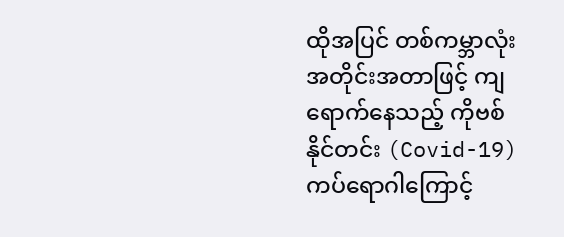ထိုအပြင် တစ်ကမ္ဘာလုံးအတိုင်းအတာဖြင့် ကျရောက်နေသည့် ကိုဗစ်နိုင်တင်း (Covid-19) ကပ်ရောဂါကြောင့်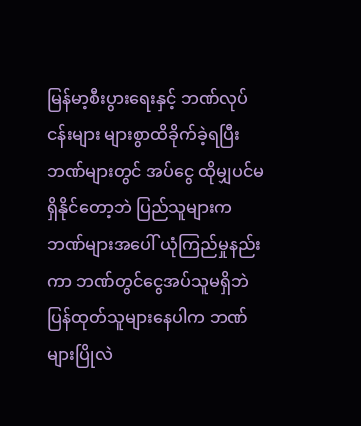မြန်မာ့စီးပွားရေးနှင့် ဘဏ်လုပ်ငန်းများ များစွာထိခိုက်ခဲ့ရပြီး ဘဏ်များတွင် အပ်ငွေ ထိုမျှပင်မရှိနိုင်တော့ဘဲ ပြည်သူများက ဘဏ်များအပေါ် ယုံကြည်မှုနည်းကာ ဘဏ်တွင်ငွေအပ်သူမရှိဘဲ ပြန်ထုတ်သူများနေပါက ဘဏ်များပြိုလဲ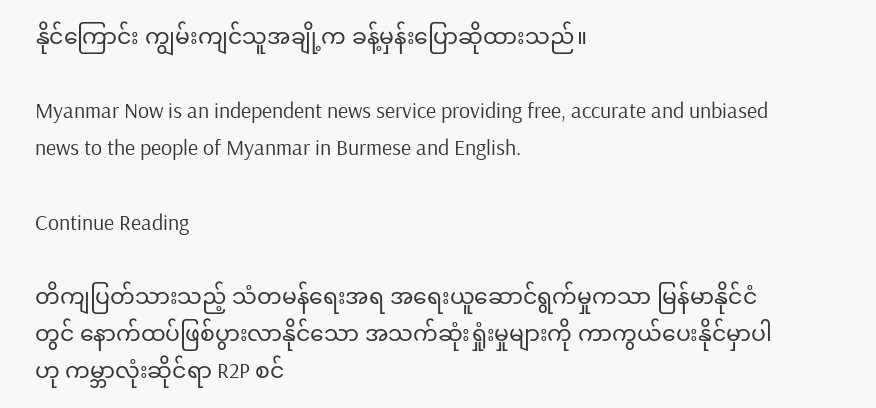နိုင်ကြောင်း ကျွမ်းကျင်သူအချို့က ခန့်မှန်းပြောဆိုထားသည်။

Myanmar Now is an independent news service providing free, accurate and unbiased news to the people of Myanmar in Burmese and English.

Continue Reading

တိကျပြတ်သားသည့် သံတမန်ရေးအရ အရေးယူဆောင်ရွက်မှုကသာ မြန်မာနိုင်ငံတွင် နောက်ထပ်ဖြစ်ပွားလာနိုင်သော အသက်ဆုံးရှုံးမှုများကို ကာကွယ်ပေးနိုင်မှာပါဟု ကမ္ဘာလုံးဆိုင်ရာ R2P စင်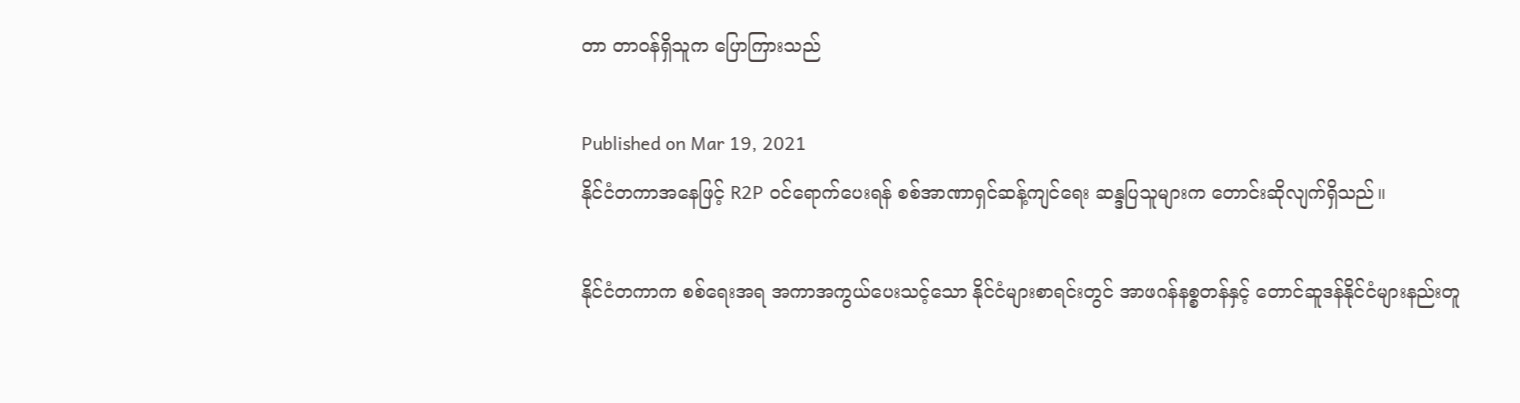တာ တာဝန်ရှိသူက ပြောကြားသည်

Published on Mar 19, 2021
နိုင်ငံတကာအနေဖြင့် R2P ဝင်ရောက်ပေးရန် စစ်အာဏာရှင်ဆန့်ကျင်ရေး ဆန္ဒပြသူများက တောင်းဆိုလျက်ရှိသည်။

နိုင်ငံတကာက စစ်ရေးအရ အကာအကွယ်ပေးသင့်သော နိုင်ငံများစာရင်းတွင် အာဖဂန်နစ္စတန်နှင့် တောင်ဆူဒန်နိုင်ငံများနည်းတူ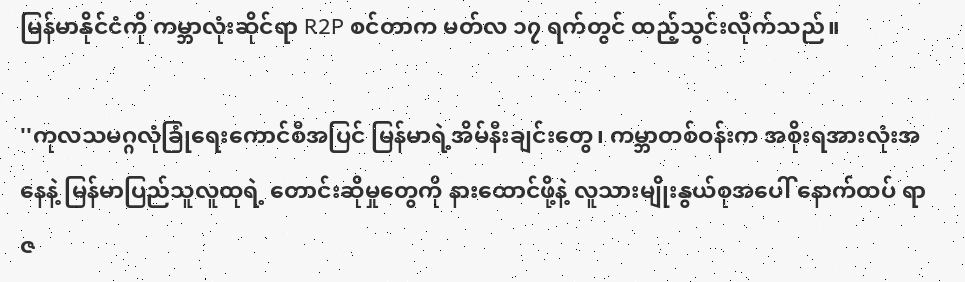မြန်မာနိုင်ငံကို ကမ္ဘာလုံးဆိုင်ရာ R2P စင်တာက မတ်လ ၁၇ ရက်တွင် ထည့်သွင်းလိုက်သည်။

''ကုလသမဂ္ဂလုံခြုံရေးကောင်စီအပြင် မြန်မာရဲ့အိမ်နီးချင်းတွေ၊ ကမ္ဘာတစ်ဝန်းက အစိုးရအားလုံးအနေနဲ့ မြန်မာပြည်သူလူထုရဲ့ တောင်းဆိုမှုတွေကို နားထောင်ဖို့နဲ့ လူသားမျိုးနွယ်စုအပေါ် နောက်ထပ် ရာဇ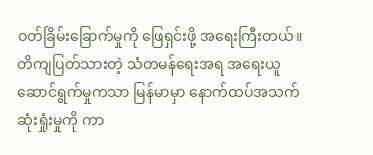ဝတ်ခြိမ်းခြောက်မှုကို ဖြေရှင်းဖို့ အရေးကြီးတယ်။ တိကျပြတ်သားတဲ့ သံတမန်ရေးအရ အရေးယူဆောင်ရွက်မှုကသာ မြန်မာမှာ နောက်ထပ်အသက်ဆုံးရှုံးမှုကို ကာ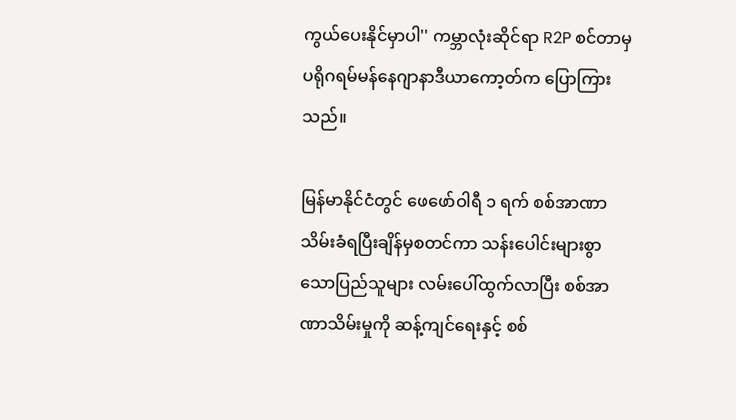ကွယ်ပေးနိုင်မှာပါ'' ကမ္ဘာလုံးဆိုင်ရာ R2P စင်တာမှ ပရိုဂရမ်မန်နေဂျာနာဒီယာကော့တ်က ပြောကြားသည်။

မြန်မာနိုင်ငံတွင် ဖေဖော်ဝါရီ ၁ ရက် စစ်အာဏာသိမ်းခံရပြီးချိန်မှစတင်ကာ သန်းပေါင်းများစွာသောပြည်သူများ လမ်းပေါ်ထွက်လာပြီး စစ်အာဏာသိမ်းမှုကို ဆန့်ကျင်ရေးနှင့် စစ်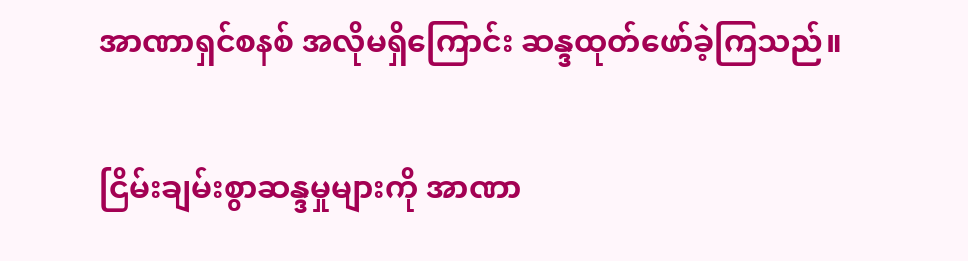အာဏာရှင်စနစ် အလိုမရှိကြောင်း ဆန္ဒထုတ်ဖော်ခဲ့ကြသည်။

ငြိမ်းချမ်းစွာဆန္ဒမှုများကို အာဏာ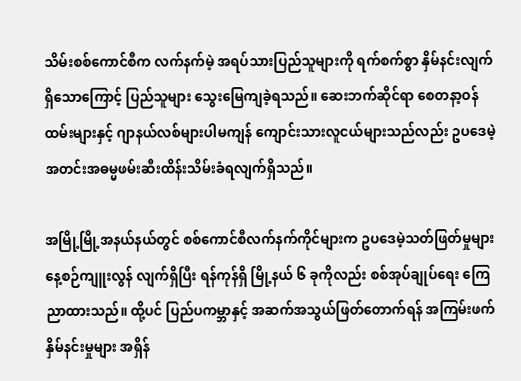သိမ်းစစ်ကောင်စီက လက်နက်မဲ့ အရပ်သားပြည်သူများကို ရက်စက်စွာ နှိမ်နင်းလျက်ရှိသောကြောင့် ပြည်သူများ သွေးမြေကျခဲ့ရသည်။ ဆေးဘက်ဆိုင်ရာ စေတနာ့ဝန်ထမ်းများနှင့် ဂျာနယ်လစ်များပါမကျန် ကျောင်းသားလူငယ်များသည်လည်း ဥပဒေမဲ့ အတင်းအဓမ္မဖမ်းဆီးထိန်းသိမ်းခံရလျက်ရှိသည်။

အမြို့မြို့အနယ်နယ်တွင် စစ်ကောင်စီလက်နက်ကိုင်များက ဥပဒေမဲ့သတ်ဖြတ်မှုများ နေ့စဉ်ကျူးလွန် လျက်ရှိပြီး ရန်ကုန်ရှိ မြို့နယ် ၆ ခုကိုလည်း စစ်အုပ်ချုပ်ရေး ကြေညာထားသည်။ ထို့ပင် ပြည်ပကမ္ဘာနှင့် အဆက်အသွယ်ဖြတ်တောက်ရန် အကြမ်းဖက်နှိမ်နင်းမှုများ အရှိန်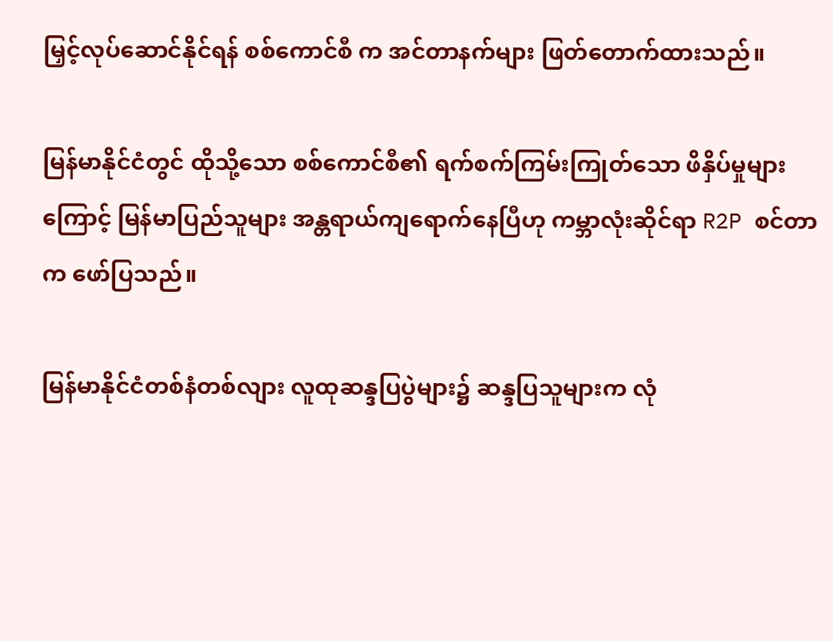မြှင့်လုပ်ဆောင်နိုင်ရန် စစ်ကောင်စီ က အင်တာနက်များ ဖြတ်တောက်ထားသည်။

မြန်မာနိုင်ငံတွင် ထိုသို့သော စစ်ကောင်စီ၏ ရက်စက်ကြမ်းကြုတ်သော ဖိနှိပ်မှုများကြောင့် မြန်မာပြည်သူများ အန္တရာယ်ကျရောက်နေပြီဟု ကမ္ဘာလုံးဆိုင်ရာ R2P စင်တာက ဖော်ပြသည်။

မြန်မာနိုင်ငံတစ်နံတစ်လျား လူထုဆန္ဒပြပွဲများ၌ ဆန္ဒပြသူများက လုံ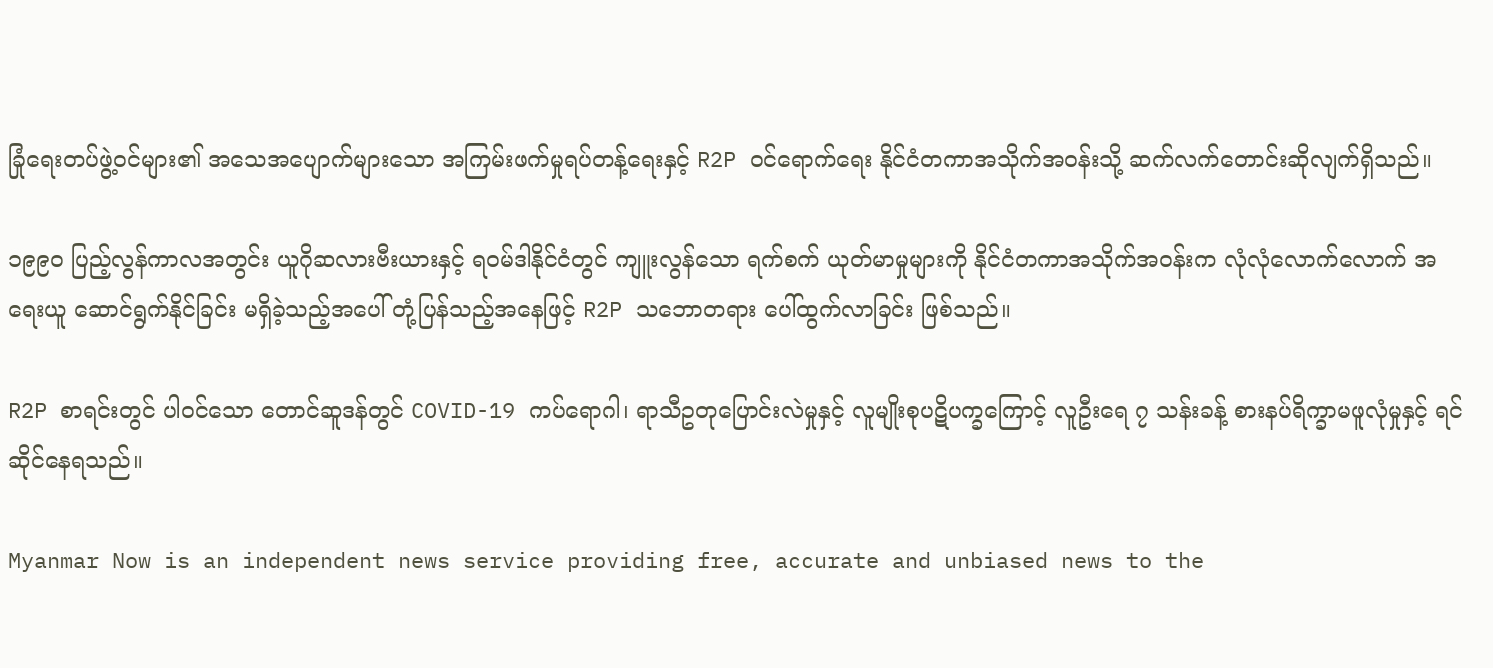ခြုံရေးတပ်ဖွဲ့ဝင်များ၏ အသေအပျောက်များသော အကြမ်းဖက်မှုရပ်တန့်ရေးနှင့် R2P ဝင်ရောက်ရေး နိုင်ငံတကာအသိုက်အဝန်းသို့ ဆက်လက်တောင်းဆိုလျက်ရှိသည်။

၁၉၉၀ ပြည့်လွန်ကာလအတွင်း ယူဂိုဆလားဗီးယားနှင့် ရဝမ်ဒါနိုင်ငံတွင် ကျူးလွန်သော ရက်စက် ယုတ်မာမှုများကို နိုင်ငံတကာအသိုက်အဝန်းက လုံလုံလောက်လောက် အရေးယူ ဆောင်ရွက်နိုင်ခြင်း မရှိခဲ့သည့်အပေါ် တုံ့ပြန်သည့်အနေဖြင့် R2P သဘောတရား ပေါ်ထွက်လာခြင်း ဖြစ်သည်။

R2P စာရင်းတွင် ပါဝင်သော တောင်ဆူဒန်တွင် COVID-19 ကပ်ရောဂါ၊ ရာသီဥတုပြောင်းလဲမှုနှင့် လူမျိုးစုပဋိပက္ခကြောင့် လူဦးရေ ၇ သန်းခန့် စားနပ်ရိက္ခာမဖူလုံမှုနှင့် ရင်ဆိုင်နေရသည်။

Myanmar Now is an independent news service providing free, accurate and unbiased news to the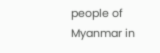people of Myanmar in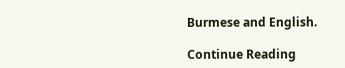Burmese and English.

Continue Reading